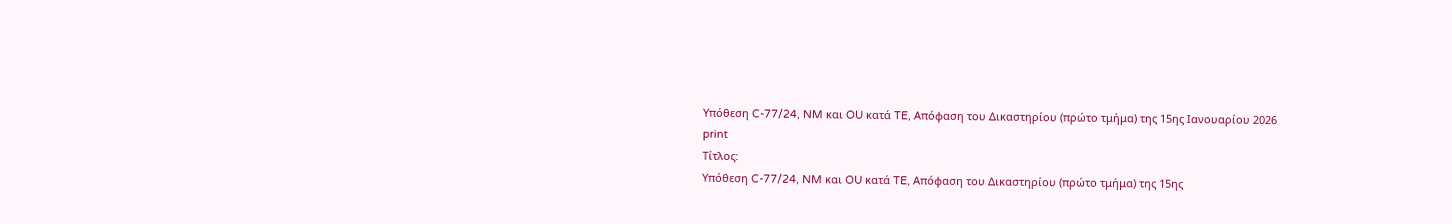Υπόθεση C-77/24, NM και OU κατά TE, Απόφαση του Δικαστηρίου (πρώτο τμήμα) της 15ης Ιανουαρίου 2026
print
Τίτλος:
Υπόθεση C-77/24, NM και OU κατά TE, Απόφαση του Δικαστηρίου (πρώτο τμήμα) της 15ης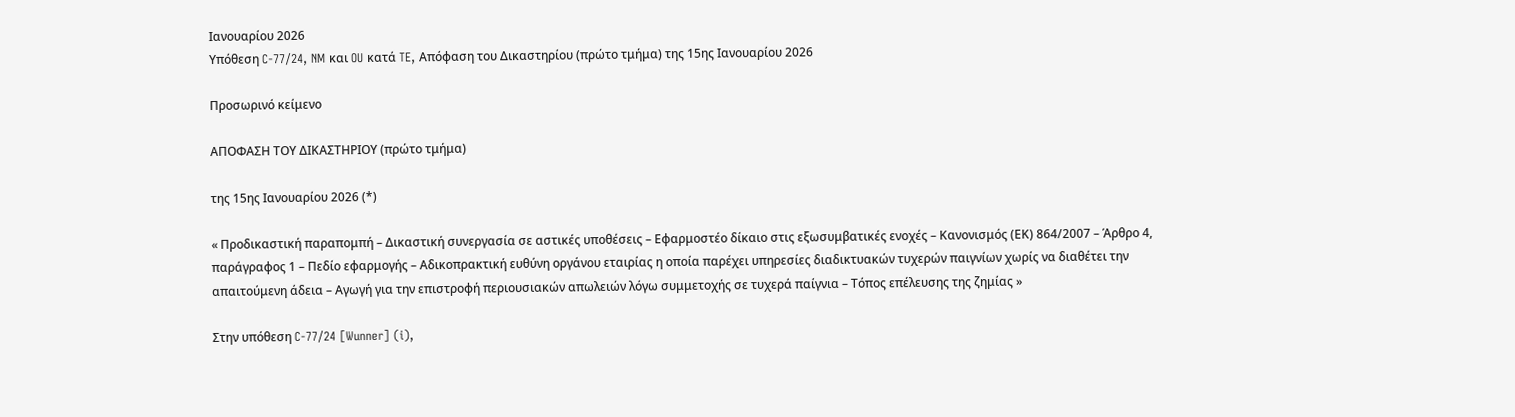Ιανουαρίου 2026
Υπόθεση C-77/24, NM και OU κατά TE, Απόφαση του Δικαστηρίου (πρώτο τμήμα) της 15ης Ιανουαρίου 2026

Προσωρινό κείμενο

ΑΠΟΦΑΣΗ ΤΟΥ ΔΙΚΑΣΤΗΡΙΟΥ (πρώτο τμήμα)

της 15ης Ιανουαρίου 2026 (*)

« Προδικαστική παραπομπή – Δικαστική συνεργασία σε αστικές υποθέσεις – Εφαρμοστέο δίκαιο στις εξωσυμβατικές ενοχές – Κανονισμός (ΕΚ) 864/2007 – Άρθρο 4, παράγραφος 1 – Πεδίο εφαρμογής – Αδικοπρακτική ευθύνη οργάνου εταιρίας η οποία παρέχει υπηρεσίες διαδικτυακών τυχερών παιγνίων χωρίς να διαθέτει την απαιτούμενη άδεια – Αγωγή για την επιστροφή περιουσιακών απωλειών λόγω συμμετοχής σε τυχερά παίγνια – Τόπος επέλευσης της ζημίας »

Στην υπόθεση C-77/24 [Wunner] (i),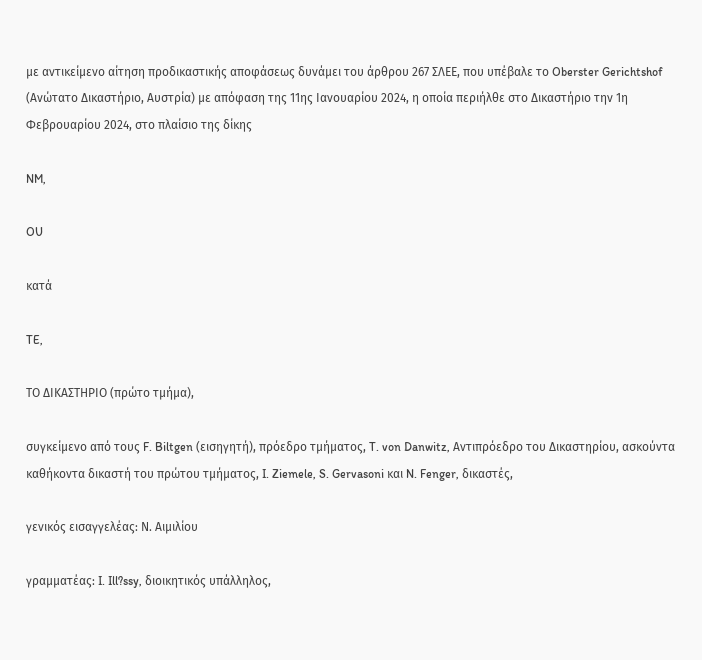με αντικείμενο αίτηση προδικαστικής αποφάσεως δυνάμει του άρθρου 267 ΣΛΕΕ, που υπέβαλε το Oberster Gerichtshof (Ανώτατο Δικαστήριο, Αυστρία) με απόφαση της 11ης Ιανουαρίου 2024, η οποία περιήλθε στο Δικαστήριο την 1η Φεβρουαρίου 2024, στο πλαίσιο της δίκης

NM,

OU

κατά

TE,

ΤΟ ΔΙΚΑΣΤΗΡΙΟ (πρώτο τμήμα),

συγκείμενο από τους F. Biltgen (εισηγητή), πρόεδρο τμήματος, T. von Danwitz, Αντιπρόεδρο του Δικαστηρίου, ασκούντα καθήκοντα δικαστή του πρώτου τμήματος, I. Ziemele, S. Gervasoni και N. Fenger, δικαστές,

γενικός εισαγγελέας: Ν. Αιμιλίου

γραμματέας: I. Ill?ssy, διοικητικός υπάλληλος,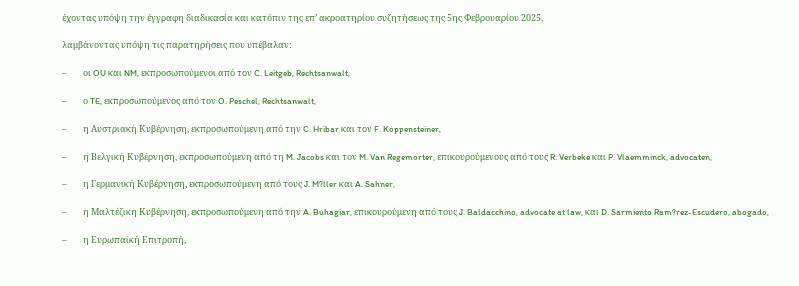έχοντας υπόψη την έγγραφη διαδικασία και κατόπιν της επ’ ακροατηρίου συζητήσεως της 5ης Φεβρουαρίου 2025,

λαμβάνοντας υπόψη τις παρατηρήσεις που υπέβαλαν:

–        οι OU και NM, εκπροσωπούμενοι από τον C. Leitgeb, Rechtsanwalt,

–        ο TE, εκπροσωπούμενος από τον O. Peschel, Rechtsanwalt,

–        η Αυστριακή Κυβέρνηση, εκπροσωπούμενη από την C. Hribar και τον F. Koppensteiner,

–        η Βελγική Κυβέρνηση, εκπροσωπούμενη από τη M. Jacobs και τον M. Van Regemorter, επικουρούμενους από τους R. Verbeke και P. Vlaemminck, advocaten,

–        η Γερμανική Κυβέρνηση, εκπροσωπούμενη από τους J. M?ller και A. Sahner,

–        η Μαλτέζικη Κυβέρνηση, εκπροσωπούμενη από την A. Buhagiar, επικουρούμενη από τους J. Baldacchino, advocate at law, και D. Sarmiento Ram?rez-Escudero, abogado,

–        η Ευρωπαϊκή Επιτροπή,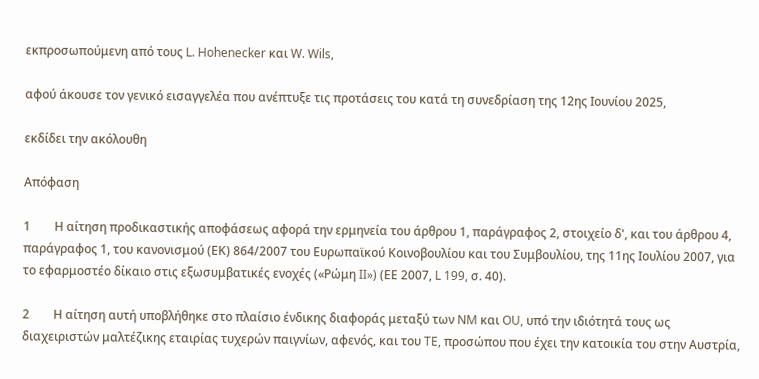εκπροσωπούμενη από τους L. Hohenecker και W. Wils,

αφού άκουσε τον γενικό εισαγγελέα που ανέπτυξε τις προτάσεις του κατά τη συνεδρίαση της 12ης Ιουνίου 2025,

εκδίδει την ακόλουθη

Απόφαση

1        Η αίτηση προδικαστικής αποφάσεως αφορά την ερμηνεία του άρθρου 1, παράγραφος 2, στοιχείο δ', και του άρθρου 4, παράγραφος 1, του κανονισμού (ΕΚ) 864/2007 του Ευρωπαϊκού Κοινοβουλίου και του Συμβουλίου, της 11ης Ιουλίου 2007, για το εφαρμοστέο δίκαιο στις εξωσυμβατικές ενοχές («Ρώμη II») (ΕΕ 2007, L 199, σ. 40).

2        Η αίτηση αυτή υποβλήθηκε στο πλαίσιο ένδικης διαφοράς μεταξύ των NM και OU, υπό την ιδιότητά τους ως διαχειριστών μαλτέζικης εταιρίας τυχερών παιγνίων, αφενός, και του TE, προσώπου που έχει την κατοικία του στην Αυστρία,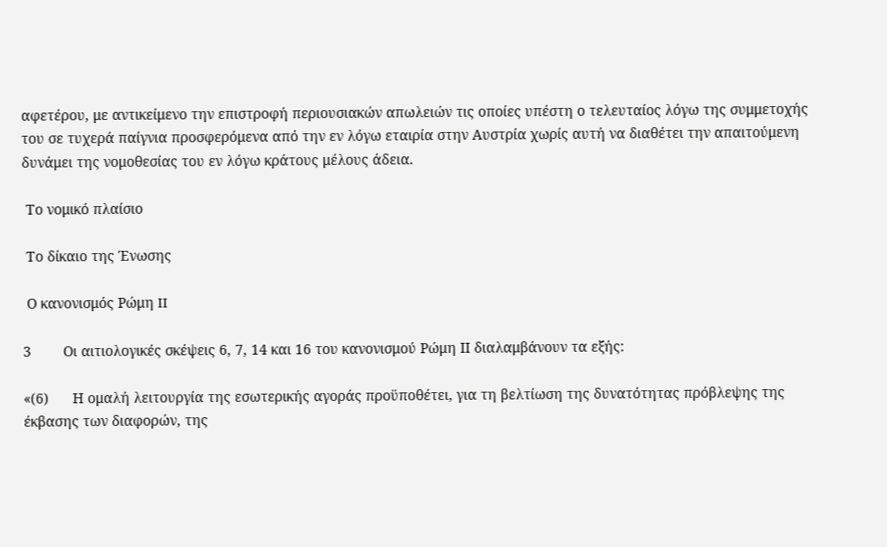αφετέρου, με αντικείμενο την επιστροφή περιουσιακών απωλειών τις οποίες υπέστη ο τελευταίος λόγω της συμμετοχής του σε τυχερά παίγνια προσφερόμενα από την εν λόγω εταιρία στην Αυστρία χωρίς αυτή να διαθέτει την απαιτούμενη δυνάμει της νομοθεσίας του εν λόγω κράτους μέλους άδεια.

 Το νομικό πλαίσιο

 Το δίκαιο της Ένωσης

 Ο κανονισμός Ρώμη II

3        Οι αιτιολογικές σκέψεις 6, 7, 14 και 16 του κανονισμού Ρώμη ΙΙ διαλαμβάνουν τα εξής:

«(6)      Η ομαλή λειτουργία της εσωτερικής αγοράς προϋποθέτει, για τη βελτίωση της δυνατότητας πρόβλεψης της έκβασης των διαφορών, της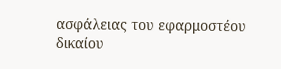ασφάλειας του εφαρμοστέου δικαίου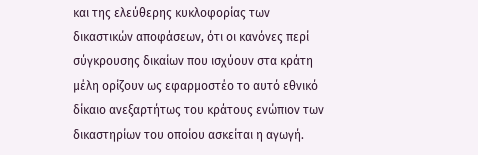και της ελεύθερης κυκλοφορίας των δικαστικών αποφάσεων, ότι οι κανόνες περί σύγκρουσης δικαίων που ισχύουν στα κράτη μέλη ορίζουν ως εφαρμοστέο το αυτό εθνικό δίκαιο ανεξαρτήτως του κράτους ενώπιον των δικαστηρίων του οποίου ασκείται η αγωγή.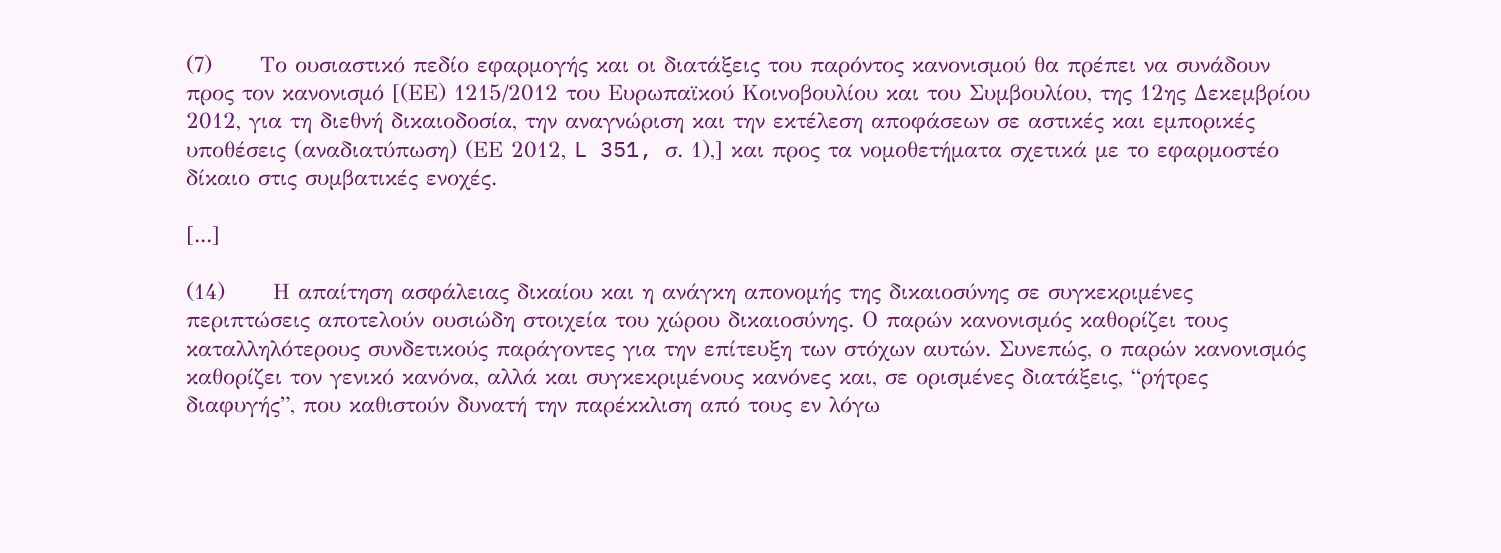(7)      Το ουσιαστικό πεδίο εφαρμογής και οι διατάξεις του παρόντος κανονισμού θα πρέπει να συνάδουν προς τον κανονισμό [(ΕΕ) 1215/2012 του Ευρωπαϊκού Κοινοβουλίου και του Συμβουλίου, της 12ης Δεκεμβρίου 2012, για τη διεθνή δικαιοδοσία, την αναγνώριση και την εκτέλεση αποφάσεων σε αστικές και εμπορικές υποθέσεις (αναδιατύπωση) (ΕΕ 2012, L 351, σ. 1),] και προς τα νομοθετήματα σχετικά με το εφαρμοστέο δίκαιο στις συμβατικές ενοχές.

[...]

(14)      Η απαίτηση ασφάλειας δικαίου και η ανάγκη απονομής της δικαιοσύνης σε συγκεκριμένες περιπτώσεις αποτελούν ουσιώδη στοιχεία του χώρου δικαιοσύνης. Ο παρών κανονισμός καθορίζει τους καταλληλότερους συνδετικούς παράγοντες για την επίτευξη των στόχων αυτών. Συνεπώς, ο παρών κανονισμός καθορίζει τον γενικό κανόνα, αλλά και συγκεκριμένους κανόνες και, σε ορισμένες διατάξεις, “ρήτρες διαφυγής”, που καθιστούν δυνατή την παρέκκλιση από τους εν λόγω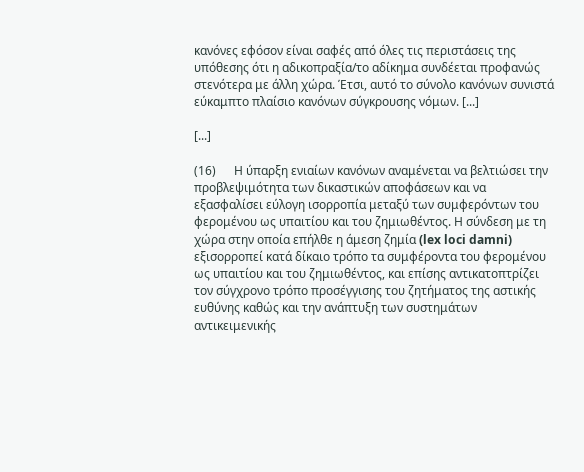κανόνες εφόσον είναι σαφές από όλες τις περιστάσεις της υπόθεσης ότι η αδικοπραξία/το αδίκημα συνδέεται προφανώς στενότερα με άλλη χώρα. Έτσι, αυτό το σύνολο κανόνων συνιστά εύκαμπτο πλαίσιο κανόνων σύγκρουσης νόμων. [...]

[...]

(16)      Η ύπαρξη ενιαίων κανόνων αναμένεται να βελτιώσει την προβλεψιμότητα των δικαστικών αποφάσεων και να εξασφαλίσει εύλογη ισορροπία μεταξύ των συμφερόντων του φερομένου ως υπαιτίου και του ζημιωθέντος. Η σύνδεση με τη χώρα στην οποία επήλθε η άμεση ζημία (lex loci damni) εξισορροπεί κατά δίκαιο τρόπο τα συμφέροντα του φερομένου ως υπαιτίου και του ζημιωθέντος, και επίσης αντικατοπτρίζει τον σύγχρονο τρόπο προσέγγισης του ζητήματος της αστικής ευθύνης καθώς και την ανάπτυξη των συστημάτων αντικειμενικής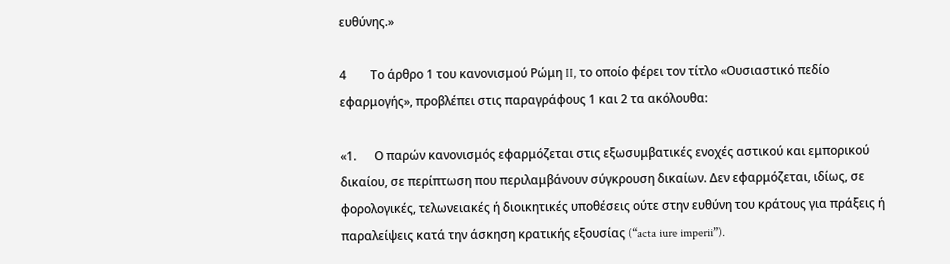ευθύνης.»

4        Το άρθρο 1 του κανονισμού Ρώμη II, το οποίο φέρει τον τίτλο «Ουσιαστικό πεδίο εφαρμογής», προβλέπει στις παραγράφους 1 και 2 τα ακόλουθα:

«1.      Ο παρών κανονισμός εφαρμόζεται στις εξωσυμβατικές ενοχές αστικού και εμπορικού δικαίου, σε περίπτωση που περιλαμβάνουν σύγκρουση δικαίων. Δεν εφαρμόζεται, ιδίως, σε φορολογικές, τελωνειακές ή διοικητικές υποθέσεις ούτε στην ευθύνη του κράτους για πράξεις ή παραλείψεις κατά την άσκηση κρατικής εξουσίας (“acta iure imperii”).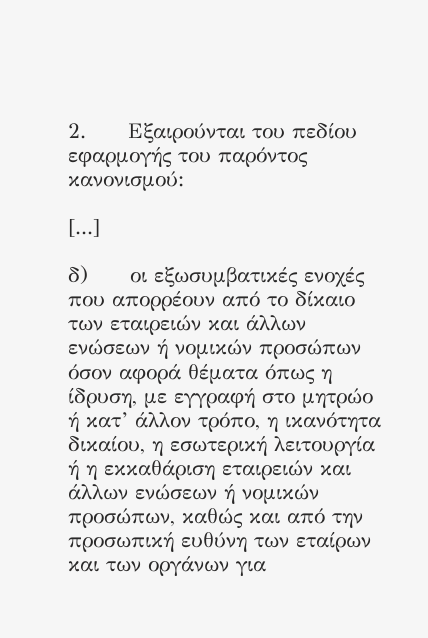2.      Εξαιρούνται του πεδίου εφαρμογής του παρόντος κανονισμού:

[...]

δ)      οι εξωσυμβατικές ενοχές που απορρέουν από το δίκαιο των εταιρειών και άλλων ενώσεων ή νομικών προσώπων όσον αφορά θέματα όπως η ίδρυση, με εγγραφή στο μητρώο ή κατ’ άλλον τρόπο, η ικανότητα δικαίου, η εσωτερική λειτουργία ή η εκκαθάριση εταιρειών και άλλων ενώσεων ή νομικών προσώπων, καθώς και από την προσωπική ευθύνη των εταίρων και των οργάνων για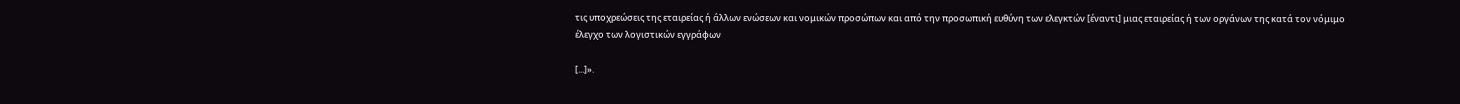τις υποχρεώσεις της εταιρείας ή άλλων ενώσεων και νομικών προσώπων και από την προσωπική ευθύνη των ελεγκτών [έναντι] μιας εταιρείας ή των οργάνων της κατά τον νόμιμο έλεγχο των λογιστικών εγγράφων

[...]».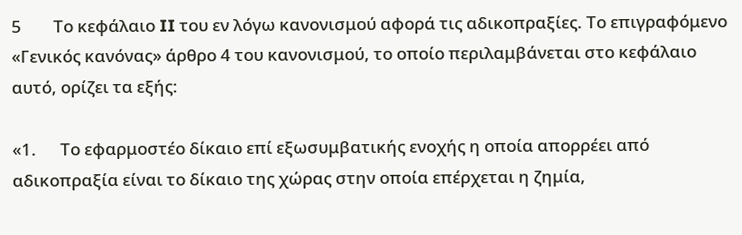5        Το κεφάλαιο II του εν λόγω κανονισμού αφορά τις αδικοπραξίες. Το επιγραφόμενο «Γενικός κανόνας» άρθρο 4 του κανονισμού, το οποίο περιλαμβάνεται στο κεφάλαιο αυτό, ορίζει τα εξής:

«1.      Το εφαρμοστέο δίκαιο επί εξωσυμβατικής ενοχής η οποία απορρέει από αδικοπραξία είναι το δίκαιο της χώρας στην οποία επέρχεται η ζημία,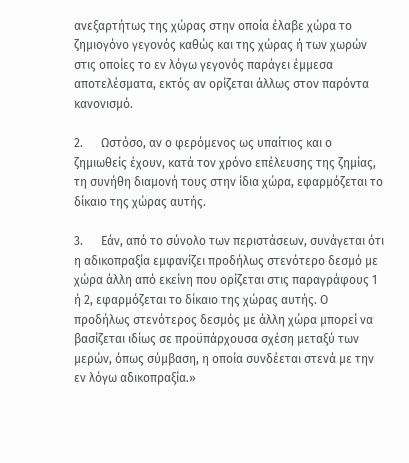ανεξαρτήτως της χώρας στην οποία έλαβε χώρα το ζημιογόνο γεγονός καθώς και της χώρας ή των χωρών στις οποίες το εν λόγω γεγονός παράγει έμμεσα αποτελέσματα, εκτός αν ορίζεται άλλως στον παρόντα κανονισμό.

2.      Ωστόσο, αν ο φερόμενος ως υπαίτιος και ο ζημιωθείς έχουν, κατά τον χρόνο επέλευσης της ζημίας, τη συνήθη διαμονή τους στην ίδια χώρα, εφαρμόζεται το δίκαιο της χώρας αυτής.

3.      Εάν, από το σύνολο των περιστάσεων, συνάγεται ότι η αδικοπραξία εμφανίζει προδήλως στενότερο δεσμό με χώρα άλλη από εκείνη που ορίζεται στις παραγράφους 1 ή 2, εφαρμόζεται το δίκαιο της χώρας αυτής. Ο προδήλως στενότερος δεσμός με άλλη χώρα μπορεί να βασίζεται ιδίως σε προϋπάρχουσα σχέση μεταξύ των μερών, όπως σύμβαση, η οποία συνδέεται στενά με την εν λόγω αδικοπραξία.»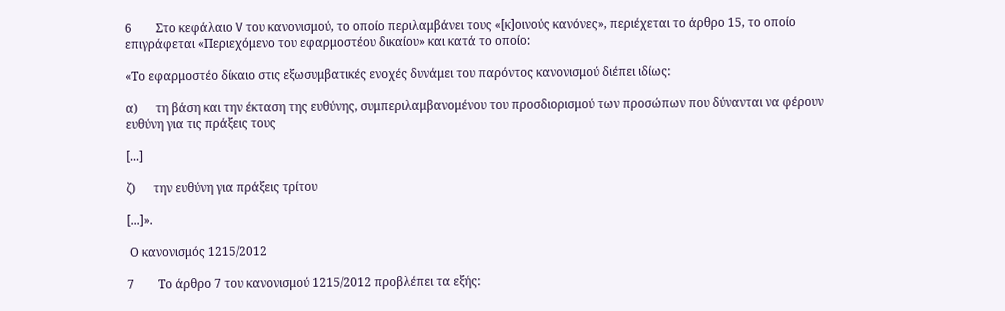6        Στο κεφάλαιο V του κανονισμού, το οποίο περιλαμβάνει τους «[κ]οινούς κανόνες», περιέχεται το άρθρο 15, το οποίο επιγράφεται «Περιεχόμενο του εφαρμοστέου δικαίου» και κατά το οποίο:

«Το εφαρμοστέο δίκαιο στις εξωσυμβατικές ενοχές δυνάμει του παρόντος κανονισμού διέπει ιδίως:

α)      τη βάση και την έκταση της ευθύνης, συμπεριλαμβανομένου του προσδιορισμού των προσώπων που δύνανται να φέρουν ευθύνη για τις πράξεις τους

[...]

ζ)      την ευθύνη για πράξεις τρίτου

[...]».

 Ο κανονισμός 1215/2012

7        Το άρθρο 7 του κανονισμού 1215/2012 προβλέπει τα εξής: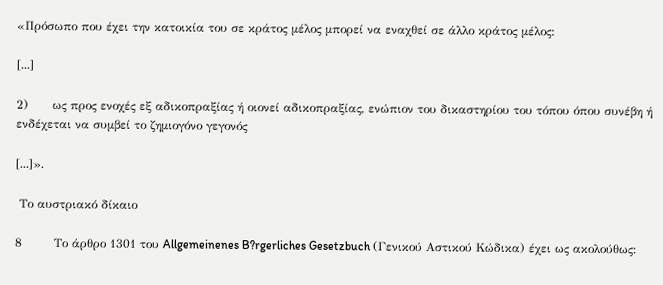«Πρόσωπο που έχει την κατοικία του σε κράτος μέλος μπορεί να εναχθεί σε άλλο κράτος μέλος:

[...]

2)      ως προς ενοχές εξ αδικοπραξίας ή οιονεί αδικοπραξίας, ενώπιον του δικαστηρίου του τόπου όπου συνέβη ή ενδέχεται να συμβεί το ζημιογόνο γεγονός

[...]».

 Το αυστριακό δίκαιο

8        Το άρθρο 1301 του Allgemeinenes B?rgerliches Gesetzbuch (Γενικού Αστικού Κώδικα) έχει ως ακολούθως: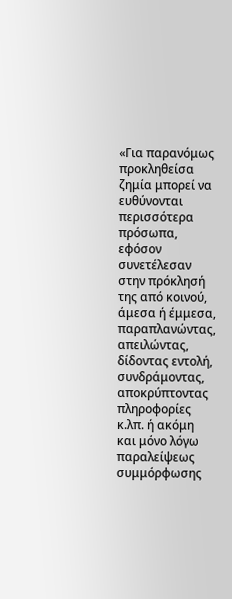«Για παρανόμως προκληθείσα ζημία μπορεί να ευθύνονται περισσότερα πρόσωπα, εφόσον συνετέλεσαν στην πρόκλησή της από κοινού, άμεσα ή έμμεσα, παραπλανώντας, απειλώντας, δίδοντας εντολή, συνδράμοντας, αποκρύπτοντας πληροφορίες κ.λπ. ή ακόμη και μόνο λόγω παραλείψεως συμμόρφωσης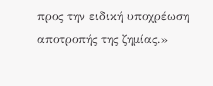προς την ειδική υποχρέωση αποτροπής της ζημίας.»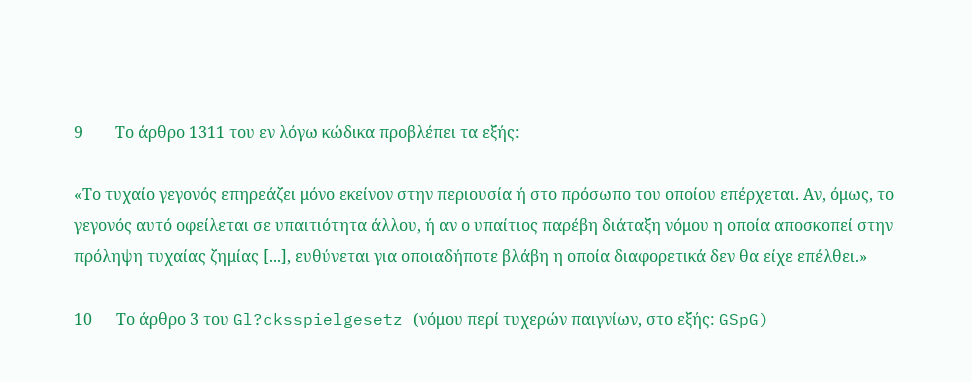9        Το άρθρο 1311 του εν λόγω κώδικα προβλέπει τα εξής:

«Το τυχαίο γεγονός επηρεάζει μόνο εκείνον στην περιουσία ή στο πρόσωπο του οποίου επέρχεται. Αν, όμως, το γεγονός αυτό οφείλεται σε υπαιτιότητα άλλου, ή αν ο υπαίτιος παρέβη διάταξη νόμου η οποία αποσκοπεί στην πρόληψη τυχαίας ζημίας [...], ευθύνεται για οποιαδήποτε βλάβη η οποία διαφορετικά δεν θα είχε επέλθει.»

10      Το άρθρο 3 του Gl?cksspielgesetz (νόμου περί τυχερών παιγνίων, στο εξής: GSpG)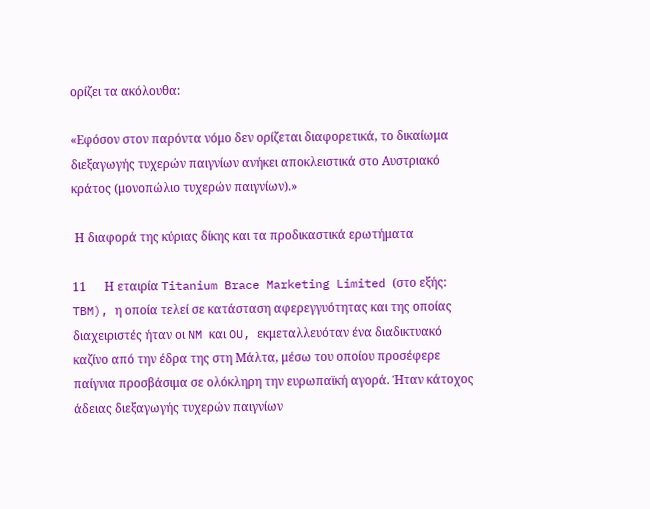ορίζει τα ακόλουθα:

«Εφόσον στον παρόντα νόμο δεν ορίζεται διαφορετικά, το δικαίωμα διεξαγωγής τυχερών παιγνίων ανήκει αποκλειστικά στο Αυστριακό κράτος (μονοπώλιο τυχερών παιγνίων).»

 Η διαφορά της κύριας δίκης και τα προδικαστικά ερωτήματα

11      Η εταιρία Titanium Brace Marketing Limited (στο εξής: TBM), η οποία τελεί σε κατάσταση αφερεγγυότητας και της οποίας διαχειριστές ήταν οι NM και OU, εκμεταλλευόταν ένα διαδικτυακό καζίνο από την έδρα της στη Μάλτα, μέσω του οποίου προσέφερε παίγνια προσβάσιμα σε ολόκληρη την ευρωπαϊκή αγορά. Ήταν κάτοχος άδειας διεξαγωγής τυχερών παιγνίων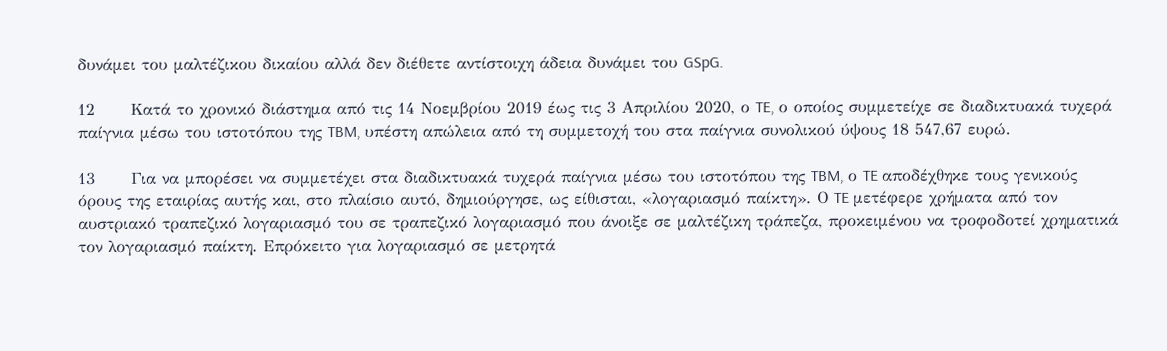δυνάμει του μαλτέζικου δικαίου αλλά δεν διέθετε αντίστοιχη άδεια δυνάμει του GSpG.

12      Κατά το χρονικό διάστημα από τις 14 Νοεμβρίου 2019 έως τις 3 Απριλίου 2020, ο TE, ο οποίος συμμετείχε σε διαδικτυακά τυχερά παίγνια μέσω του ιστοτόπου της TBM, υπέστη απώλεια από τη συμμετοχή του στα παίγνια συνολικού ύψους 18 547,67 ευρώ.

13      Για να μπορέσει να συμμετέχει στα διαδικτυακά τυχερά παίγνια μέσω του ιστοτόπου της TBM, ο TE αποδέχθηκε τους γενικούς όρους της εταιρίας αυτής και, στο πλαίσιο αυτό, δημιούργησε, ως είθισται, «λογαριασμό παίκτη». Ο TE μετέφερε χρήματα από τον αυστριακό τραπεζικό λογαριασμό του σε τραπεζικό λογαριασμό που άνοιξε σε μαλτέζικη τράπεζα, προκειμένου να τροφοδοτεί χρηματικά τον λογαριασμό παίκτη. Επρόκειτο για λογαριασμό σε μετρητά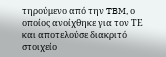τηρούμενο από την TBM, ο οποίος ανοίχθηκε για τον ΤΕ και αποτελούσε διακριτό στοιχείο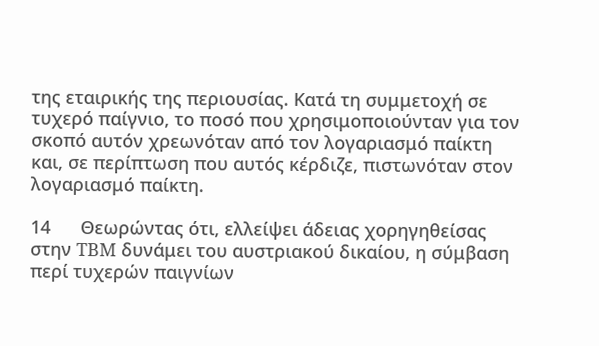της εταιρικής της περιουσίας. Κατά τη συμμετοχή σε τυχερό παίγνιο, το ποσό που χρησιμοποιούνταν για τον σκοπό αυτόν χρεωνόταν από τον λογαριασμό παίκτη και, σε περίπτωση που αυτός κέρδιζε, πιστωνόταν στον λογαριασμό παίκτη.

14      Θεωρώντας ότι, ελλείψει άδειας χορηγηθείσας στην TBM δυνάμει του αυστριακού δικαίου, η σύμβαση περί τυχερών παιγνίων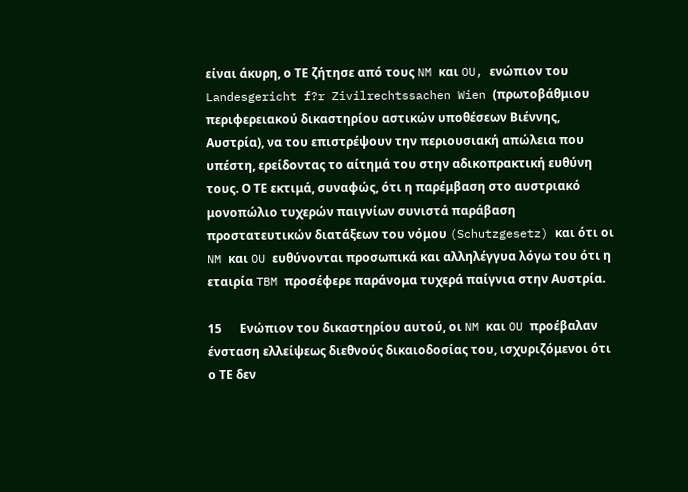είναι άκυρη, ο ΤΕ ζήτησε από τους NM και OU, ενώπιον του Landesgericht f?r Zivilrechtssachen Wien (πρωτοβάθμιου περιφερειακού δικαστηρίου αστικών υποθέσεων Βιέννης, Αυστρία), να του επιστρέψουν την περιουσιακή απώλεια που υπέστη, ερείδοντας το αίτημά του στην αδικοπρακτική ευθύνη τους. Ο ΤΕ εκτιμά, συναφώς, ότι η παρέμβαση στο αυστριακό μονοπώλιο τυχερών παιγνίων συνιστά παράβαση προστατευτικών διατάξεων του νόμου (Schutzgesetz) και ότι οι NM και OU ευθύνονται προσωπικά και αλληλέγγυα λόγω του ότι η εταιρία TBM προσέφερε παράνομα τυχερά παίγνια στην Αυστρία.

15      Ενώπιον του δικαστηρίου αυτού, οι NM και OU προέβαλαν ένσταση ελλείψεως διεθνούς δικαιοδοσίας του, ισχυριζόμενοι ότι ο ΤΕ δεν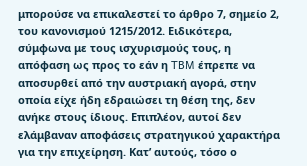μπορούσε να επικαλεστεί το άρθρο 7, σημείο 2, του κανονισμού 1215/2012. Ειδικότερα, σύμφωνα με τους ισχυρισμούς τους, η απόφαση ως προς το εάν η TBM έπρεπε να αποσυρθεί από την αυστριακή αγορά, στην οποία είχε ήδη εδραιώσει τη θέση της, δεν ανήκε στους ίδιους. Επιπλέον, αυτοί δεν ελάμβαναν αποφάσεις στρατηγικού χαρακτήρα για την επιχείρηση. Κατ’ αυτούς, τόσο ο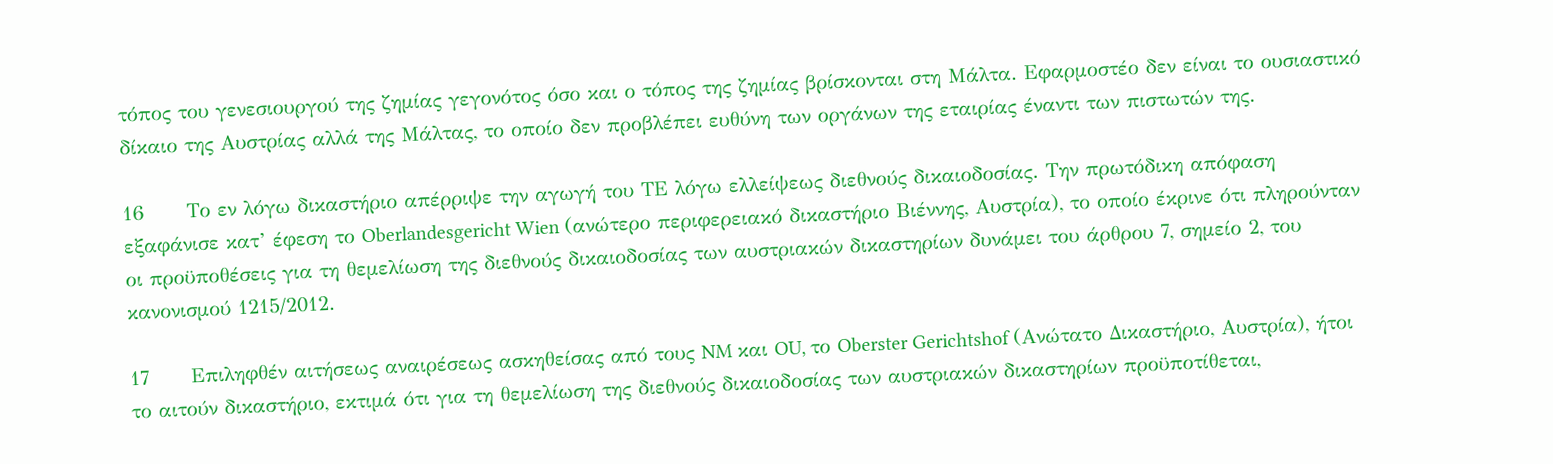τόπος του γενεσιουργού της ζημίας γεγονότος όσο και ο τόπος της ζημίας βρίσκονται στη Μάλτα. Εφαρμοστέο δεν είναι το ουσιαστικό δίκαιο της Αυστρίας αλλά της Μάλτας, το οποίο δεν προβλέπει ευθύνη των οργάνων της εταιρίας έναντι των πιστωτών της.

16      Το εν λόγω δικαστήριο απέρριψε την αγωγή του ΤΕ λόγω ελλείψεως διεθνούς δικαιοδοσίας. Την πρωτόδικη απόφαση εξαφάνισε κατ’ έφεση το Oberlandesgericht Wien (ανώτερο περιφερειακό δικαστήριο Βιέννης, Αυστρία), το οποίο έκρινε ότι πληρούνταν οι προϋποθέσεις για τη θεμελίωση της διεθνούς δικαιοδοσίας των αυστριακών δικαστηρίων δυνάμει του άρθρου 7, σημείο 2, του κανονισμού 1215/2012.

17      Επιληφθέν αιτήσεως αναιρέσεως ασκηθείσας από τους NM και OU, το Oberster Gerichtshof (Ανώτατο Δικαστήριο, Αυστρία), ήτοι το αιτούν δικαστήριο, εκτιμά ότι για τη θεμελίωση της διεθνούς δικαιοδοσίας των αυστριακών δικαστηρίων προϋποτίθεται,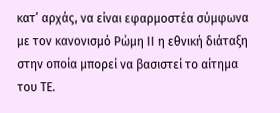κατ’ αρχάς, να είναι εφαρμοστέα σύμφωνα με τον κανονισμό Ρώμη ΙΙ η εθνική διάταξη στην οποία μπορεί να βασιστεί το αίτημα του ΤΕ.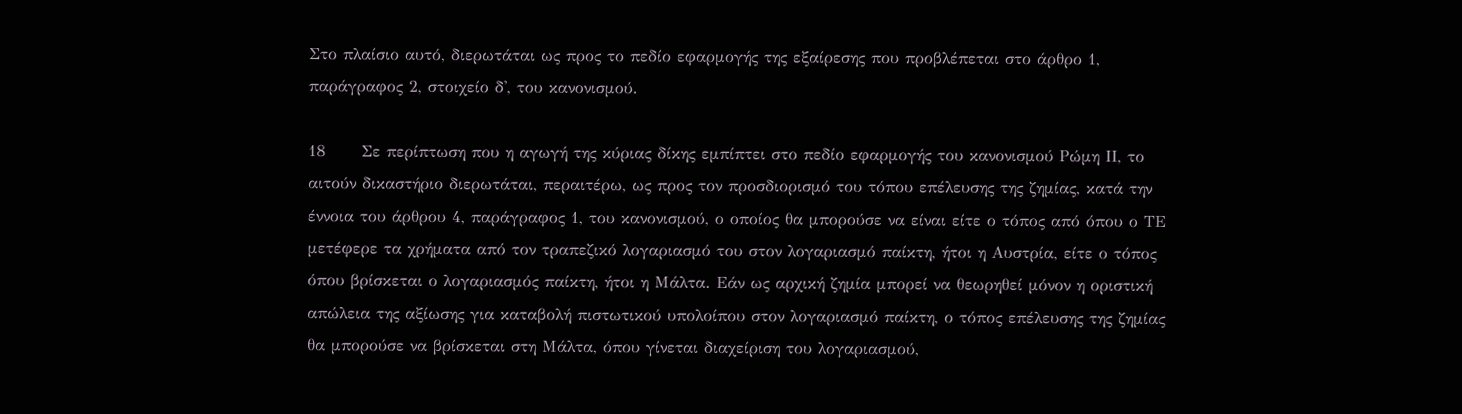Στο πλαίσιο αυτό, διερωτάται ως προς το πεδίο εφαρμογής της εξαίρεσης που προβλέπεται στο άρθρο 1, παράγραφος 2, στοιχείο δ', του κανονισμού.

18      Σε περίπτωση που η αγωγή της κύριας δίκης εμπίπτει στο πεδίο εφαρμογής του κανονισμού Ρώμη ΙΙ, το αιτούν δικαστήριο διερωτάται, περαιτέρω, ως προς τον προσδιορισμό του τόπου επέλευσης της ζημίας, κατά την έννοια του άρθρου 4, παράγραφος 1, του κανονισμού, ο οποίος θα μπορούσε να είναι είτε ο τόπος από όπου ο ΤΕ μετέφερε τα χρήματα από τον τραπεζικό λογαριασμό του στον λογαριασμό παίκτη, ήτοι η Αυστρία, είτε ο τόπος όπου βρίσκεται ο λογαριασμός παίκτη, ήτοι η Μάλτα. Εάν ως αρχική ζημία μπορεί να θεωρηθεί μόνον η οριστική απώλεια της αξίωσης για καταβολή πιστωτικού υπολοίπου στον λογαριασμό παίκτη, ο τόπος επέλευσης της ζημίας θα μπορούσε να βρίσκεται στη Μάλτα, όπου γίνεται διαχείριση του λογαριασμού,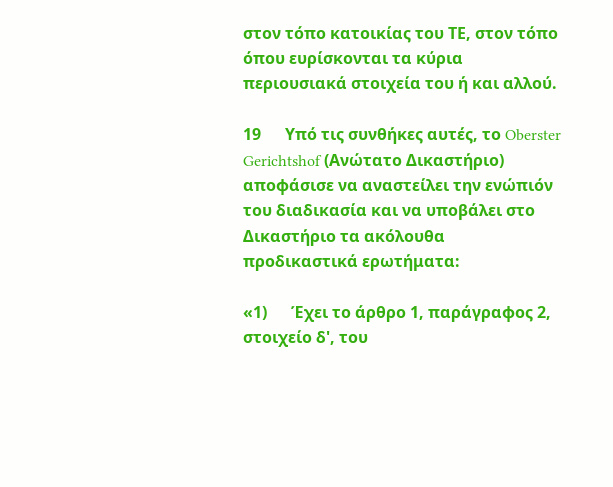στον τόπο κατοικίας του ΤΕ, στον τόπο όπου ευρίσκονται τα κύρια περιουσιακά στοιχεία του ή και αλλού.

19      Υπό τις συνθήκες αυτές, το Oberster Gerichtshof (Ανώτατο Δικαστήριο) αποφάσισε να αναστείλει την ενώπιόν του διαδικασία και να υποβάλει στο Δικαστήριο τα ακόλουθα προδικαστικά ερωτήματα:

«1)      Έχει το άρθρο 1, παράγραφος 2, στοιχείο δ', του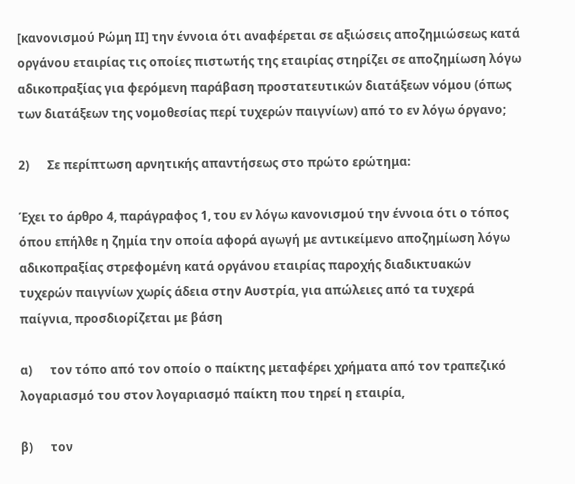[κανονισμού Ρώμη ΙΙ] την έννοια ότι αναφέρεται σε αξιώσεις αποζημιώσεως κατά οργάνου εταιρίας τις οποίες πιστωτής της εταιρίας στηρίζει σε αποζημίωση λόγω αδικοπραξίας για φερόμενη παράβαση προστατευτικών διατάξεων νόμου (όπως των διατάξεων της νομοθεσίας περί τυχερών παιγνίων) από το εν λόγω όργανο;

2)      Σε περίπτωση αρνητικής απαντήσεως στο πρώτο ερώτημα:

Έχει το άρθρο 4, παράγραφος 1, του εν λόγω κανονισμού την έννοια ότι ο τόπος όπου επήλθε η ζημία την οποία αφορά αγωγή με αντικείμενο αποζημίωση λόγω αδικοπραξίας στρεφομένη κατά οργάνου εταιρίας παροχής διαδικτυακών τυχερών παιγνίων χωρίς άδεια στην Αυστρία, για απώλειες από τα τυχερά παίγνια, προσδιορίζεται με βάση

α)      τον τόπο από τον οποίο ο παίκτης μεταφέρει χρήματα από τον τραπεζικό λογαριασμό του στον λογαριασμό παίκτη που τηρεί η εταιρία,

β)      τον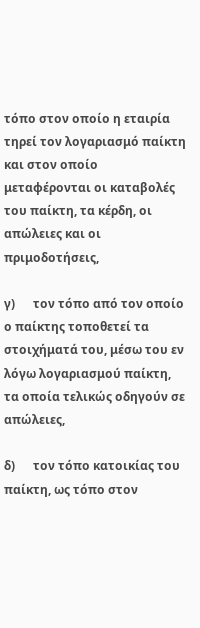τόπο στον οποίο η εταιρία τηρεί τον λογαριασμό παίκτη και στον οποίο μεταφέρονται οι καταβολές του παίκτη, τα κέρδη, οι απώλειες και οι πριμοδοτήσεις,

γ)      τον τόπο από τον οποίο ο παίκτης τοποθετεί τα στοιχήματά του, μέσω του εν λόγω λογαριασμού παίκτη, τα οποία τελικώς οδηγούν σε απώλειες,

δ)      τον τόπο κατοικίας του παίκτη, ως τόπο στον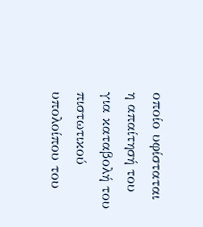οποίο υφίσταται η απαίτησή του για καταβολή του πιστωτικού υπολοίπου του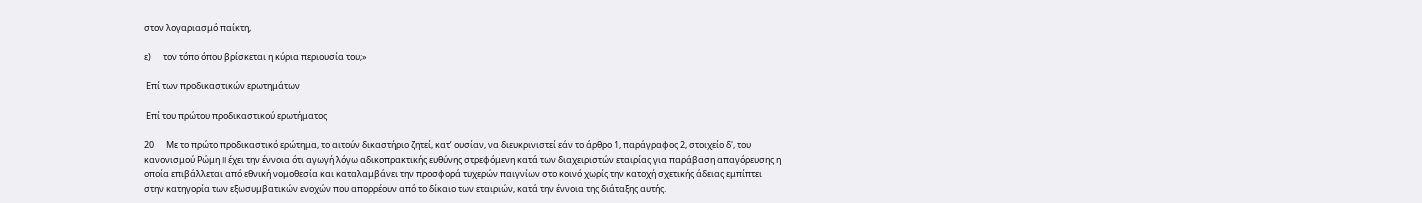στον λογαριασμό παίκτη,

ε)      τον τόπο όπου βρίσκεται η κύρια περιουσία του;»

 Επί των προδικαστικών ερωτημάτων

 Επί του πρώτου προδικαστικού ερωτήματος

20      Με το πρώτο προδικαστικό ερώτημα, το αιτούν δικαστήριο ζητεί, κατ’ ουσίαν, να διευκρινιστεί εάν το άρθρο 1, παράγραφος 2, στοιχείο δ', του κανονισμού Ρώμη II έχει την έννοια ότι αγωγή λόγω αδικοπρακτικής ευθύνης στρεφόμενη κατά των διαχειριστών εταιρίας για παράβαση απαγόρευσης η οποία επιβάλλεται από εθνική νομοθεσία και καταλαμβάνει την προσφορά τυχερών παιγνίων στο κοινό χωρίς την κατοχή σχετικής άδειας εμπίπτει στην κατηγορία των εξωσυμβατικών ενοχών που απορρέουν από το δίκαιο των εταιριών, κατά την έννοια της διάταξης αυτής.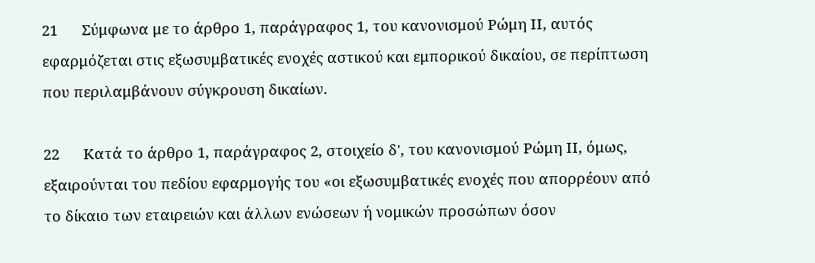21      Σύμφωνα με το άρθρο 1, παράγραφος 1, του κανονισμού Ρώμη ΙΙ, αυτός εφαρμόζεται στις εξωσυμβατικές ενοχές αστικού και εμπορικού δικαίου, σε περίπτωση που περιλαμβάνουν σύγκρουση δικαίων.

22      Κατά το άρθρο 1, παράγραφος 2, στοιχείο δ', του κανονισμού Ρώμη ΙΙ, όμως, εξαιρούνται του πεδίου εφαρμογής του «οι εξωσυμβατικές ενοχές που απορρέουν από το δίκαιο των εταιρειών και άλλων ενώσεων ή νομικών προσώπων όσον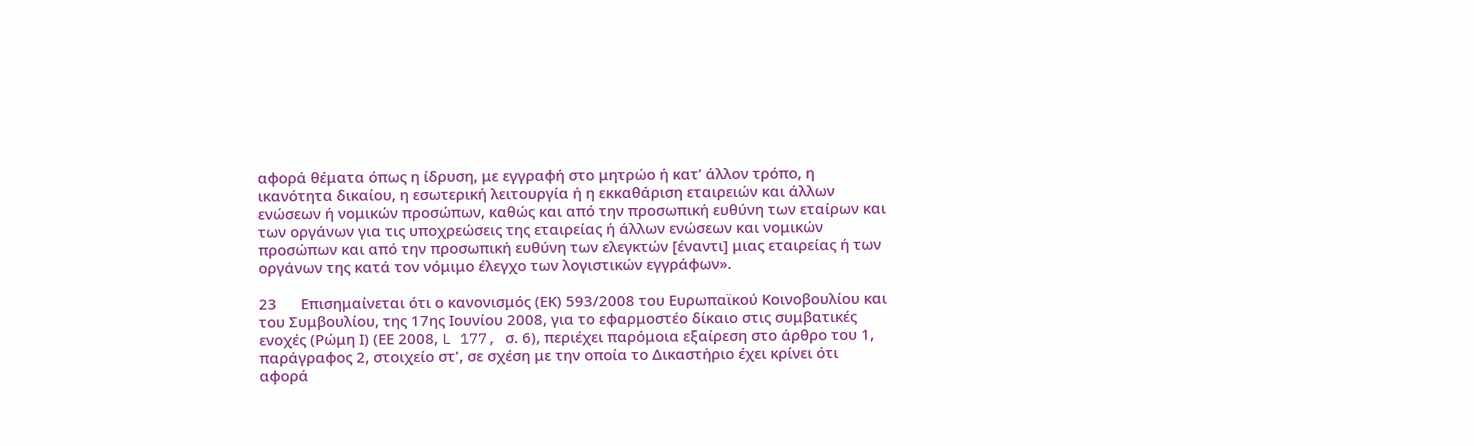αφορά θέματα όπως η ίδρυση, με εγγραφή στο μητρώο ή κατ’ άλλον τρόπο, η ικανότητα δικαίου, η εσωτερική λειτουργία ή η εκκαθάριση εταιρειών και άλλων ενώσεων ή νομικών προσώπων, καθώς και από την προσωπική ευθύνη των εταίρων και των οργάνων για τις υποχρεώσεις της εταιρείας ή άλλων ενώσεων και νομικών προσώπων και από την προσωπική ευθύνη των ελεγκτών [έναντι] μιας εταιρείας ή των οργάνων της κατά τον νόμιμο έλεγχο των λογιστικών εγγράφων».

23      Επισημαίνεται ότι ο κανονισμός (ΕΚ) 593/2008 του Ευρωπαϊκού Κοινοβουλίου και του Συμβουλίου, της 17ης Ιουνίου 2008, για το εφαρμοστέο δίκαιο στις συμβατικές ενοχές (Ρώμη Ι) (ΕΕ 2008, L 177, σ. 6), περιέχει παρόμοια εξαίρεση στο άρθρο του 1, παράγραφος 2, στοιχείο στ', σε σχέση με την οποία το Δικαστήριο έχει κρίνει ότι αφορά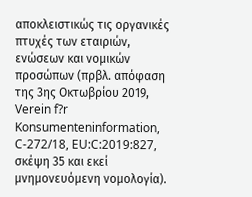αποκλειστικώς τις οργανικές πτυχές των εταιριών, ενώσεων και νομικών προσώπων (πρβλ. απόφαση της 3ης Οκτωβρίου 2019, Verein f?r Konsumenteninformation, C-272/18, EU:C:2019:827, σκέψη 35 και εκεί μνημονευόμενη νομολογία).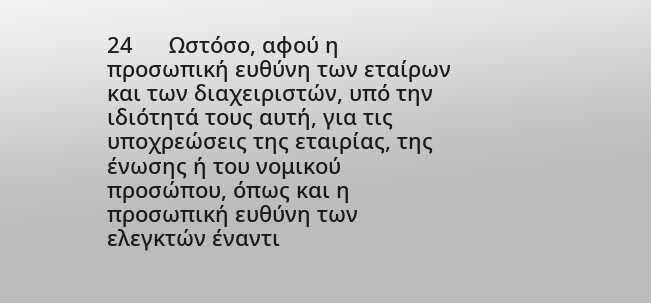24      Ωστόσο, αφού η προσωπική ευθύνη των εταίρων και των διαχειριστών, υπό την ιδιότητά τους αυτή, για τις υποχρεώσεις της εταιρίας, της ένωσης ή του νομικού προσώπου, όπως και η προσωπική ευθύνη των ελεγκτών έναντι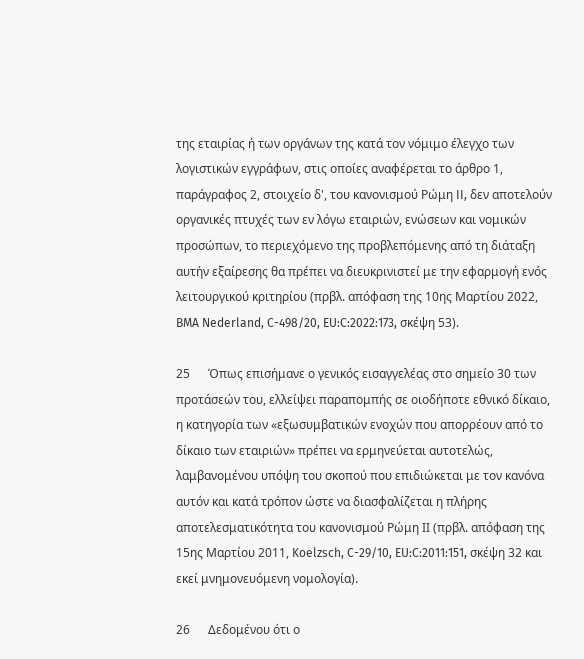της εταιρίας ή των οργάνων της κατά τον νόμιμο έλεγχο των λογιστικών εγγράφων, στις οποίες αναφέρεται το άρθρο 1, παράγραφος 2, στοιχείο δ', του κανονισμού Ρώμη II, δεν αποτελούν οργανικές πτυχές των εν λόγω εταιριών, ενώσεων και νομικών προσώπων, το περιεχόμενο της προβλεπόμενης από τη διάταξη αυτήν εξαίρεσης θα πρέπει να διευκρινιστεί με την εφαρμογή ενός λειτουργικού κριτηρίου (πρβλ. απόφαση της 10ης Μαρτίου 2022, BMA Nederland, C-498/20, EU:C:2022:173, σκέψη 53).

25      Όπως επισήμανε ο γενικός εισαγγελέας στο σημείο 30 των προτάσεών του, ελλείψει παραπομπής σε οιοδήποτε εθνικό δίκαιο, η κατηγορία των «εξωσυμβατικών ενοχών που απορρέουν από το δίκαιο των εταιριών» πρέπει να ερμηνεύεται αυτοτελώς, λαμβανομένου υπόψη του σκοπού που επιδιώκεται με τον κανόνα αυτόν και κατά τρόπον ώστε να διασφαλίζεται η πλήρης αποτελεσματικότητα του κανονισμού Ρώμη ΙΙ (πρβλ. απόφαση της 15ης Μαρτίου 2011, Koelzsch, C-29/10, EU:C:2011:151, σκέψη 32 και εκεί μνημονευόμενη νομολογία).

26      Δεδομένου ότι ο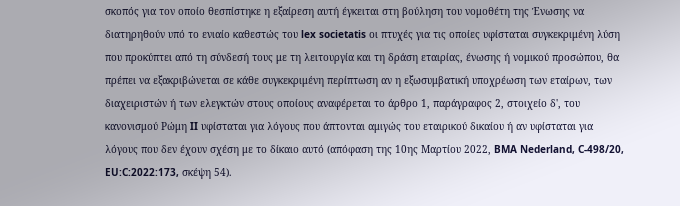σκοπός για τον οποίο θεσπίστηκε η εξαίρεση αυτή έγκειται στη βούληση του νομοθέτη της Ένωσης να διατηρηθούν υπό το ενιαίο καθεστώς του lex societatis οι πτυχές για τις οποίες υφίσταται συγκεκριμένη λύση που προκύπτει από τη σύνδεσή τους με τη λειτουργία και τη δράση εταιρίας, ένωσης ή νομικού προσώπου, θα πρέπει να εξακριβώνεται σε κάθε συγκεκριμένη περίπτωση αν η εξωσυμβατική υποχρέωση των εταίρων, των διαχειριστών ή των ελεγκτών στους οποίους αναφέρεται το άρθρο 1, παράγραφος 2, στοιχείο δ', του κανονισμού Ρώμη II υφίσταται για λόγους που άπτονται αμιγώς του εταιρικού δικαίου ή αν υφίσταται για λόγους που δεν έχουν σχέση με το δίκαιο αυτό (απόφαση της 10ης Μαρτίου 2022, BMA Nederland, C-498/20, EU:C:2022:173, σκέψη 54).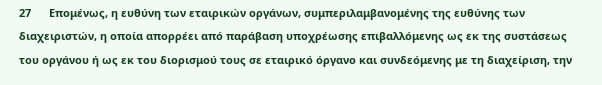27      Επομένως, η ευθύνη των εταιρικών οργάνων, συμπεριλαμβανομένης της ευθύνης των διαχειριστών, η οποία απορρέει από παράβαση υποχρέωσης επιβαλλόμενης ως εκ της συστάσεως του οργάνου ή ως εκ του διορισμού τους σε εταιρικό όργανο και συνδεόμενης με τη διαχείριση, την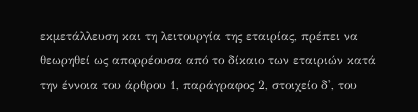εκμετάλλευση και τη λειτουργία της εταιρίας, πρέπει να θεωρηθεί ως απορρέουσα από το δίκαιο των εταιριών κατά την έννοια του άρθρου 1, παράγραφος 2, στοιχείο δ', του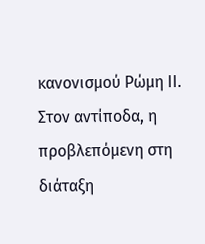κανονισμού Ρώμη ΙΙ. Στον αντίποδα, η προβλεπόμενη στη διάταξη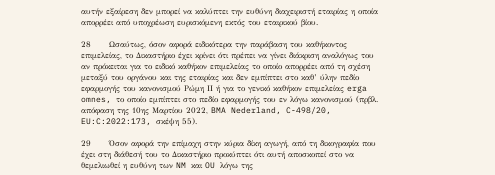αυτήν εξαίρεση δεν μπορεί να καλύπτει την ευθύνη διαχειριστή εταιρίας η οποία απορρέει από υποχρέωση ευρισκόμενη εκτός του εταιρικού βίου.

28      Ωσαύτως, όσον αφορά ειδικότερα την παράβαση του καθήκοντος επιμελείας, το Δικαστήριο έχει κρίνει ότι πρέπει να γίνει διάκριση αναλόγως του αν πρόκειται για το ειδικό καθήκον επιμελείας το οποίο απορρέει από τη σχέση μεταξύ του οργάνου και της εταιρίας και δεν εμπίπτει στο καθ’ ύλην πεδίο εφαρμογής του κανονισμού Ρώμη ΙΙ ή για το γενικό καθήκον επιμελείας erga omnes, το οποίο εμπίπτει στο πεδίο εφαρμογής του εν λόγω κανονισμού (πρβλ. απόφαση της 10ης Μαρτίου 2022, BMA Nederland, C-498/20, EU:C:2022:173, σκέψη 55).

29      Όσον αφορά την επίμαχη στην κύρια δίκη αγωγή, από τη δικογραφία που έχει στη διάθεσή του το Δικαστήριο προκύπτει ότι αυτή αποσκοπεί στο να θεμελιωθεί η ευθύνη των NM και OU λόγω της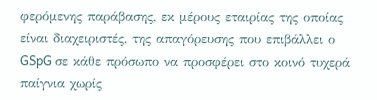φερόμενης παράβασης, εκ μέρους εταιρίας της οποίας είναι διαχειριστές, της απαγόρευσης που επιβάλλει ο GSpG σε κάθε πρόσωπο να προσφέρει στο κοινό τυχερά παίγνια χωρίς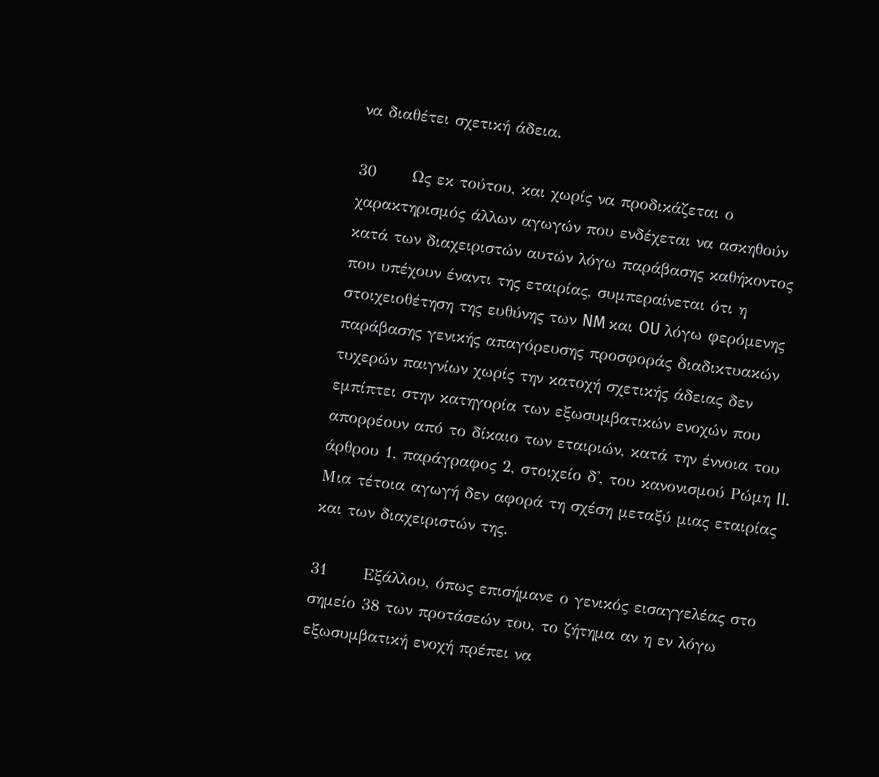να διαθέτει σχετική άδεια.

30      Ως εκ τούτου, και χωρίς να προδικάζεται ο χαρακτηρισμός άλλων αγωγών που ενδέχεται να ασκηθούν κατά των διαχειριστών αυτών λόγω παράβασης καθήκοντος που υπέχουν έναντι της εταιρίας, συμπεραίνεται ότι η στοιχειοθέτηση της ευθύνης των NM και OU λόγω φερόμενης παράβασης γενικής απαγόρευσης προσφοράς διαδικτυακών τυχερών παιγνίων χωρίς την κατοχή σχετικής άδειας δεν εμπίπτει στην κατηγορία των εξωσυμβατικών ενοχών που απορρέουν από το δίκαιο των εταιριών, κατά την έννοια του άρθρου 1, παράγραφος 2, στοιχείο δ', του κανονισμού Ρώμη II. Μια τέτοια αγωγή δεν αφορά τη σχέση μεταξύ μιας εταιρίας και των διαχειριστών της.

31      Εξάλλου, όπως επισήμανε ο γενικός εισαγγελέας στο σημείο 38 των προτάσεών του, το ζήτημα αν η εν λόγω εξωσυμβατική ενοχή πρέπει να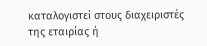καταλογιστεί στους διαχειριστές της εταιρίας ή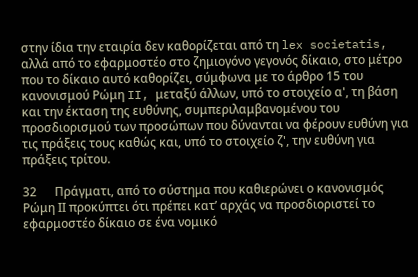στην ίδια την εταιρία δεν καθορίζεται από τη lex societatis, αλλά από το εφαρμοστέο στο ζημιογόνο γεγονός δίκαιο, στο μέτρο που το δίκαιο αυτό καθορίζει, σύμφωνα με το άρθρο 15 του κανονισμού Ρώμη II, μεταξύ άλλων, υπό το στοιχείο α', τη βάση και την έκταση της ευθύνης, συμπεριλαμβανομένου του προσδιορισμού των προσώπων που δύνανται να φέρουν ευθύνη για τις πράξεις τους καθώς και, υπό το στοιχείο ζ', την ευθύνη για πράξεις τρίτου.

32      Πράγματι, από το σύστημα που καθιερώνει ο κανονισμός Ρώμη ΙΙ προκύπτει ότι πρέπει κατ’ αρχάς να προσδιοριστεί το εφαρμοστέο δίκαιο σε ένα νομικό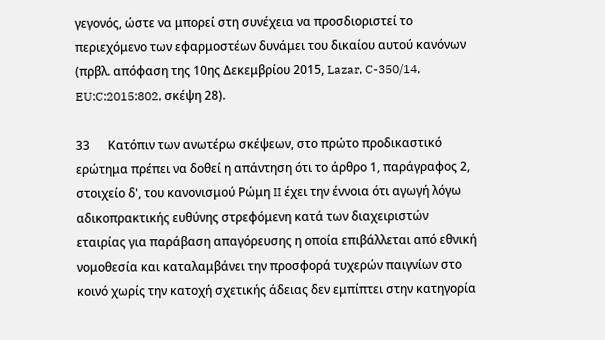γεγονός, ώστε να μπορεί στη συνέχεια να προσδιοριστεί το περιεχόμενο των εφαρμοστέων δυνάμει του δικαίου αυτού κανόνων (πρβλ. απόφαση της 10ης Δεκεμβρίου 2015, Lazar, C-350/14, EU:C:2015:802, σκέψη 28).

33      Κατόπιν των ανωτέρω σκέψεων, στο πρώτο προδικαστικό ερώτημα πρέπει να δοθεί η απάντηση ότι το άρθρο 1, παράγραφος 2, στοιχείο δ', του κανονισμού Ρώμη II έχει την έννοια ότι αγωγή λόγω αδικοπρακτικής ευθύνης στρεφόμενη κατά των διαχειριστών εταιρίας για παράβαση απαγόρευσης η οποία επιβάλλεται από εθνική νομοθεσία και καταλαμβάνει την προσφορά τυχερών παιγνίων στο κοινό χωρίς την κατοχή σχετικής άδειας δεν εμπίπτει στην κατηγορία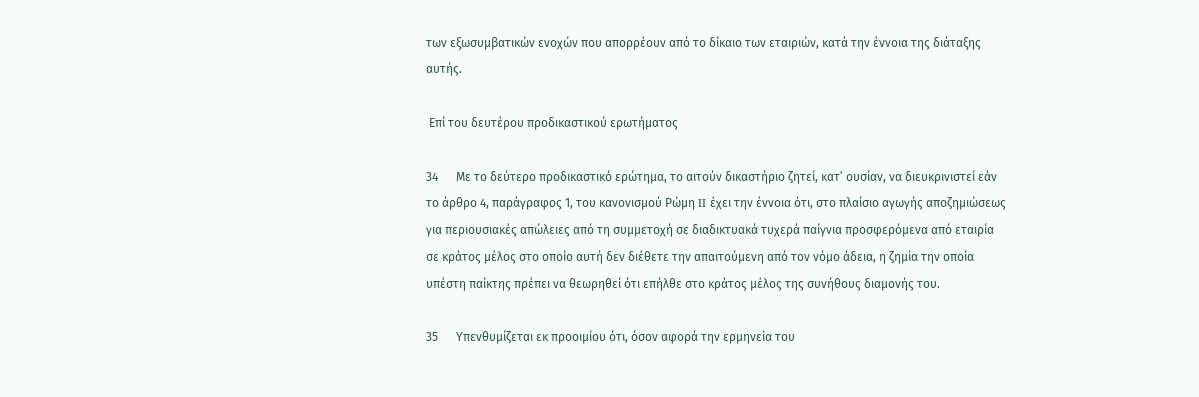των εξωσυμβατικών ενοχών που απορρέουν από το δίκαιο των εταιριών, κατά την έννοια της διάταξης αυτής.

 Επί του δευτέρου προδικαστικού ερωτήματος

34      Με το δεύτερο προδικαστικό ερώτημα, το αιτούν δικαστήριο ζητεί, κατ’ ουσίαν, να διευκρινιστεί εάν το άρθρο 4, παράγραφος 1, του κανονισμού Ρώμη II έχει την έννοια ότι, στο πλαίσιο αγωγής αποζημιώσεως για περιουσιακές απώλειες από τη συμμετοχή σε διαδικτυακά τυχερά παίγνια προσφερόμενα από εταιρία σε κράτος μέλος στο οποίο αυτή δεν διέθετε την απαιτούμενη από τον νόμο άδεια, η ζημία την οποία υπέστη παίκτης πρέπει να θεωρηθεί ότι επήλθε στο κράτος μέλος της συνήθους διαμονής του.

35      Υπενθυμίζεται εκ προοιμίου ότι, όσον αφορά την ερμηνεία του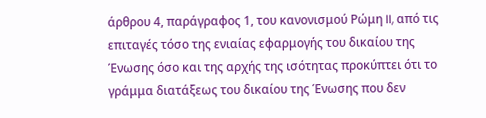άρθρου 4, παράγραφος 1, του κανονισμού Ρώμη II, από τις επιταγές τόσο της ενιαίας εφαρμογής του δικαίου της Ένωσης όσο και της αρχής της ισότητας προκύπτει ότι το γράμμα διατάξεως του δικαίου της Ένωσης που δεν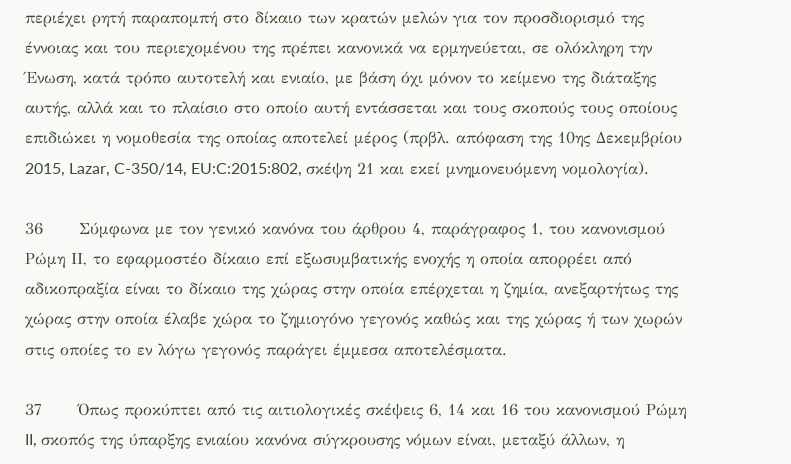περιέχει ρητή παραπομπή στο δίκαιο των κρατών μελών για τον προσδιορισμό της έννοιας και του περιεχομένου της πρέπει κανονικά να ερμηνεύεται, σε ολόκληρη την Ένωση, κατά τρόπο αυτοτελή και ενιαίο, με βάση όχι μόνον το κείμενο της διάταξης αυτής, αλλά και το πλαίσιο στο οποίο αυτή εντάσσεται και τους σκοπούς τους οποίους επιδιώκει η νομοθεσία της οποίας αποτελεί μέρος (πρβλ. απόφαση της 10ης Δεκεμβρίου 2015, Lazar, C-350/14, EU:C:2015:802, σκέψη 21 και εκεί μνημονευόμενη νομολογία).

36      Σύμφωνα με τον γενικό κανόνα του άρθρου 4, παράγραφος 1, του κανονισμού Ρώμη ΙΙ, το εφαρμοστέο δίκαιο επί εξωσυμβατικής ενοχής η οποία απορρέει από αδικοπραξία είναι το δίκαιο της χώρας στην οποία επέρχεται η ζημία, ανεξαρτήτως της χώρας στην οποία έλαβε χώρα το ζημιογόνο γεγονός καθώς και της χώρας ή των χωρών στις οποίες το εν λόγω γεγονός παράγει έμμεσα αποτελέσματα.

37      Όπως προκύπτει από τις αιτιολογικές σκέψεις 6, 14 και 16 του κανονισμού Ρώμη II, σκοπός της ύπαρξης ενιαίου κανόνα σύγκρουσης νόμων είναι, μεταξύ άλλων, η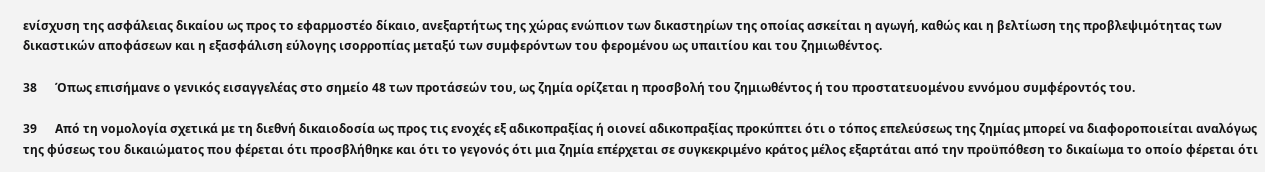ενίσχυση της ασφάλειας δικαίου ως προς το εφαρμοστέο δίκαιο, ανεξαρτήτως της χώρας ενώπιον των δικαστηρίων της οποίας ασκείται η αγωγή, καθώς και η βελτίωση της προβλεψιμότητας των δικαστικών αποφάσεων και η εξασφάλιση εύλογης ισορροπίας μεταξύ των συμφερόντων του φερομένου ως υπαιτίου και του ζημιωθέντος.

38      Όπως επισήμανε ο γενικός εισαγγελέας στο σημείο 48 των προτάσεών του, ως ζημία ορίζεται η προσβολή του ζημιωθέντος ή του προστατευομένου εννόμου συμφέροντός του.

39      Από τη νομολογία σχετικά με τη διεθνή δικαιοδοσία ως προς τις ενοχές εξ αδικοπραξίας ή οιονεί αδικοπραξίας προκύπτει ότι ο τόπος επελεύσεως της ζημίας μπορεί να διαφοροποιείται αναλόγως της φύσεως του δικαιώματος που φέρεται ότι προσβλήθηκε και ότι το γεγονός ότι μια ζημία επέρχεται σε συγκεκριμένο κράτος μέλος εξαρτάται από την προϋπόθεση το δικαίωμα το οποίο φέρεται ότι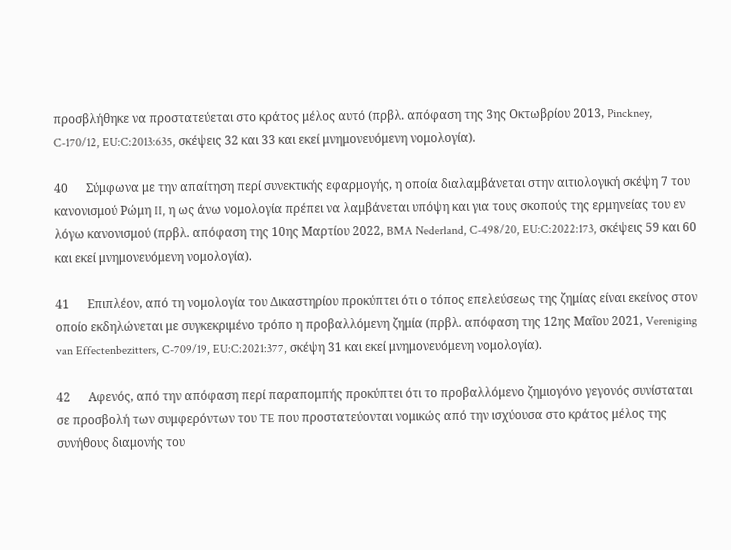προσβλήθηκε να προστατεύεται στο κράτος μέλος αυτό (πρβλ. απόφαση της 3ης Οκτωβρίου 2013, Pinckney, C-170/12, EU:C:2013:635, σκέψεις 32 και 33 και εκεί μνημονευόμενη νομολογία).

40      Σύμφωνα με την απαίτηση περί συνεκτικής εφαρμογής, η οποία διαλαμβάνεται στην αιτιολογική σκέψη 7 του κανονισμού Ρώμη II, η ως άνω νομολογία πρέπει να λαμβάνεται υπόψη και για τους σκοπούς της ερμηνείας του εν λόγω κανονισμού (πρβλ. απόφαση της 10ης Μαρτίου 2022, BMA Nederland, C-498/20, EU:C:2022:173, σκέψεις 59 και 60 και εκεί μνημονευόμενη νομολογία).

41      Επιπλέον, από τη νομολογία του Δικαστηρίου προκύπτει ότι ο τόπος επελεύσεως της ζημίας είναι εκείνος στον οποίο εκδηλώνεται με συγκεκριμένο τρόπο η προβαλλόμενη ζημία (πρβλ. απόφαση της 12ης Μαΐου 2021, Vereniging van Effectenbezitters, C-709/19, EU:C:2021:377, σκέψη 31 και εκεί μνημονευόμενη νομολογία).

42      Αφενός, από την απόφαση περί παραπομπής προκύπτει ότι το προβαλλόμενο ζημιογόνο γεγονός συνίσταται σε προσβολή των συμφερόντων του TE που προστατεύονται νομικώς από την ισχύουσα στο κράτος μέλος της συνήθους διαμονής του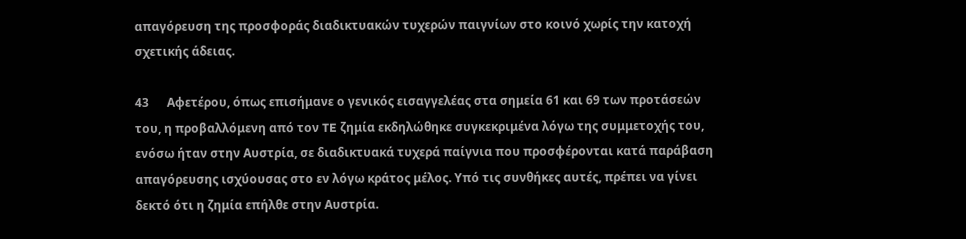απαγόρευση της προσφοράς διαδικτυακών τυχερών παιγνίων στο κοινό χωρίς την κατοχή σχετικής άδειας.

43      Αφετέρου, όπως επισήμανε ο γενικός εισαγγελέας στα σημεία 61 και 69 των προτάσεών του, η προβαλλόμενη από τον TE ζημία εκδηλώθηκε συγκεκριμένα λόγω της συμμετοχής του, ενόσω ήταν στην Αυστρία, σε διαδικτυακά τυχερά παίγνια που προσφέρονται κατά παράβαση απαγόρευσης ισχύουσας στο εν λόγω κράτος μέλος. Υπό τις συνθήκες αυτές, πρέπει να γίνει δεκτό ότι η ζημία επήλθε στην Αυστρία.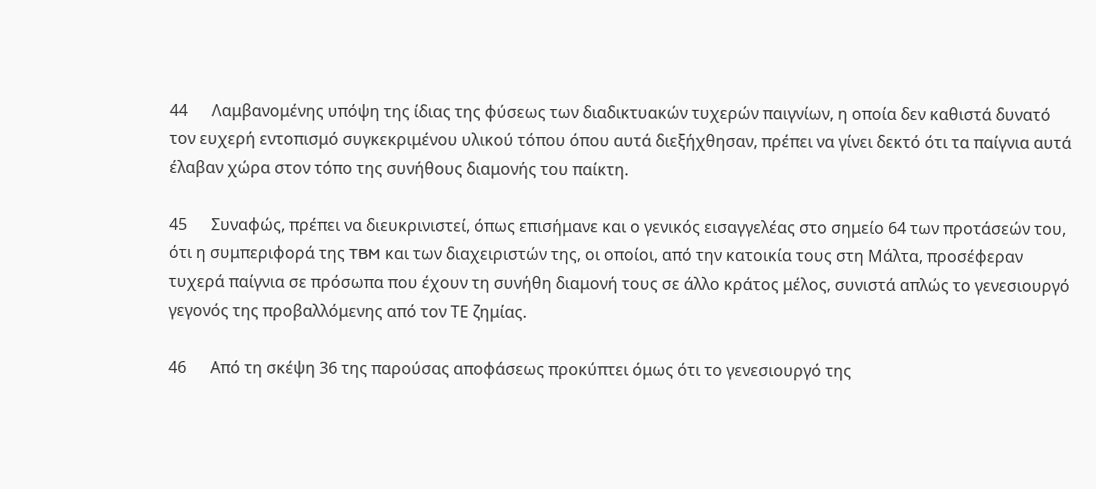44      Λαμβανομένης υπόψη της ίδιας της φύσεως των διαδικτυακών τυχερών παιγνίων, η οποία δεν καθιστά δυνατό τον ευχερή εντοπισμό συγκεκριμένου υλικού τόπου όπου αυτά διεξήχθησαν, πρέπει να γίνει δεκτό ότι τα παίγνια αυτά έλαβαν χώρα στον τόπο της συνήθους διαμονής του παίκτη.

45      Συναφώς, πρέπει να διευκρινιστεί, όπως επισήμανε και ο γενικός εισαγγελέας στο σημείο 64 των προτάσεών του, ότι η συμπεριφορά της TBM και των διαχειριστών της, οι οποίοι, από την κατοικία τους στη Μάλτα, προσέφεραν τυχερά παίγνια σε πρόσωπα που έχουν τη συνήθη διαμονή τους σε άλλο κράτος μέλος, συνιστά απλώς το γενεσιουργό γεγονός της προβαλλόμενης από τον ΤΕ ζημίας.

46      Από τη σκέψη 36 της παρούσας αποφάσεως προκύπτει όμως ότι το γενεσιουργό της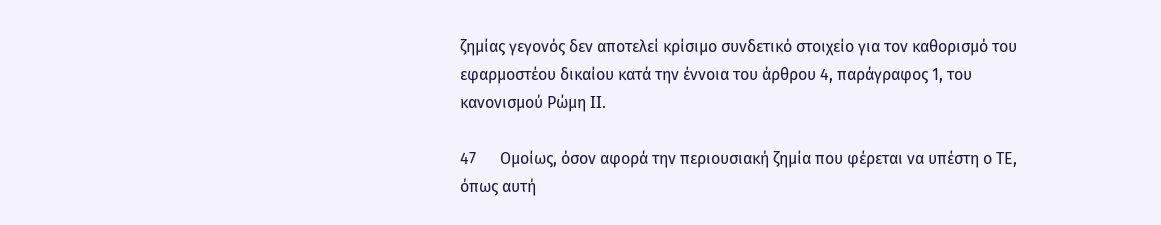ζημίας γεγονός δεν αποτελεί κρίσιμο συνδετικό στοιχείο για τον καθορισμό του εφαρμοστέου δικαίου κατά την έννοια του άρθρου 4, παράγραφος 1, του κανονισμού Ρώμη II.

47      Ομοίως, όσον αφορά την περιουσιακή ζημία που φέρεται να υπέστη ο ΤΕ, όπως αυτή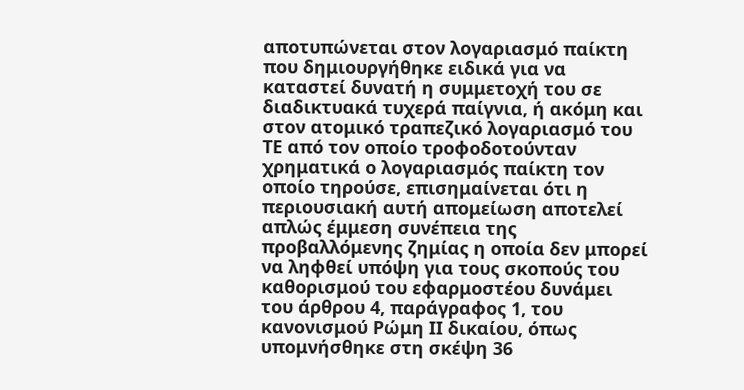αποτυπώνεται στον λογαριασμό παίκτη που δημιουργήθηκε ειδικά για να καταστεί δυνατή η συμμετοχή του σε διαδικτυακά τυχερά παίγνια, ή ακόμη και στον ατομικό τραπεζικό λογαριασμό του TE από τον οποίο τροφοδοτούνταν χρηματικά ο λογαριασμός παίκτη τον οποίο τηρούσε, επισημαίνεται ότι η περιουσιακή αυτή απομείωση αποτελεί απλώς έμμεση συνέπεια της προβαλλόμενης ζημίας η οποία δεν μπορεί να ληφθεί υπόψη για τους σκοπούς του καθορισμού του εφαρμοστέου δυνάμει του άρθρου 4, παράγραφος 1, του κανονισμού Ρώμη II δικαίου, όπως υπομνήσθηκε στη σκέψη 36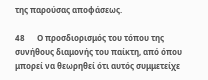της παρούσας αποφάσεως.

48      Ο προσδιορισμός του τόπου της συνήθους διαμονής του παίκτη, από όπου μπορεί να θεωρηθεί ότι αυτός συμμετείχε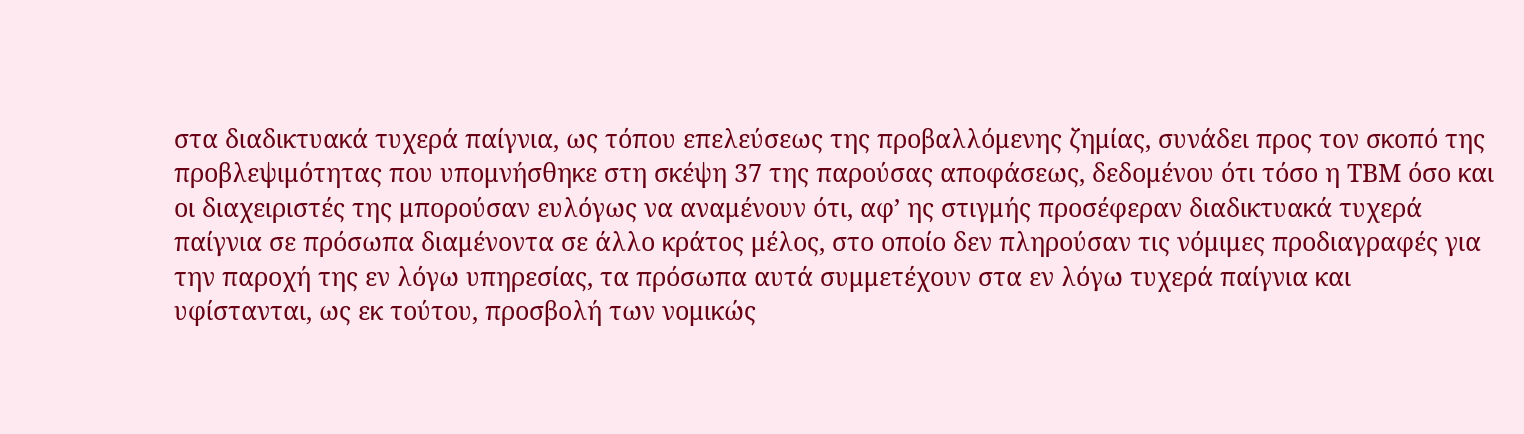στα διαδικτυακά τυχερά παίγνια, ως τόπου επελεύσεως της προβαλλόμενης ζημίας, συνάδει προς τον σκοπό της προβλεψιμότητας που υπομνήσθηκε στη σκέψη 37 της παρούσας αποφάσεως, δεδομένου ότι τόσο η TBM όσο και οι διαχειριστές της μπορούσαν ευλόγως να αναμένουν ότι, αφ’ ης στιγμής προσέφεραν διαδικτυακά τυχερά παίγνια σε πρόσωπα διαμένοντα σε άλλο κράτος μέλος, στο οποίο δεν πληρούσαν τις νόμιμες προδιαγραφές για την παροχή της εν λόγω υπηρεσίας, τα πρόσωπα αυτά συμμετέχουν στα εν λόγω τυχερά παίγνια και υφίστανται, ως εκ τούτου, προσβολή των νομικώς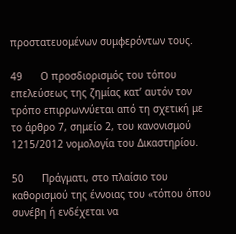προστατευομένων συμφερόντων τους.

49      Ο προσδιορισμός του τόπου επελεύσεως της ζημίας κατ’ αυτόν τον τρόπο επιρρωννύεται από τη σχετική με το άρθρο 7, σημείο 2, του κανονισμού 1215/2012 νομολογία του Δικαστηρίου.

50      Πράγματι, στο πλαίσιο του καθορισμού της έννοιας του «τόπου όπου συνέβη ή ενδέχεται να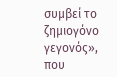συμβεί το ζημιογόνο γεγονός», που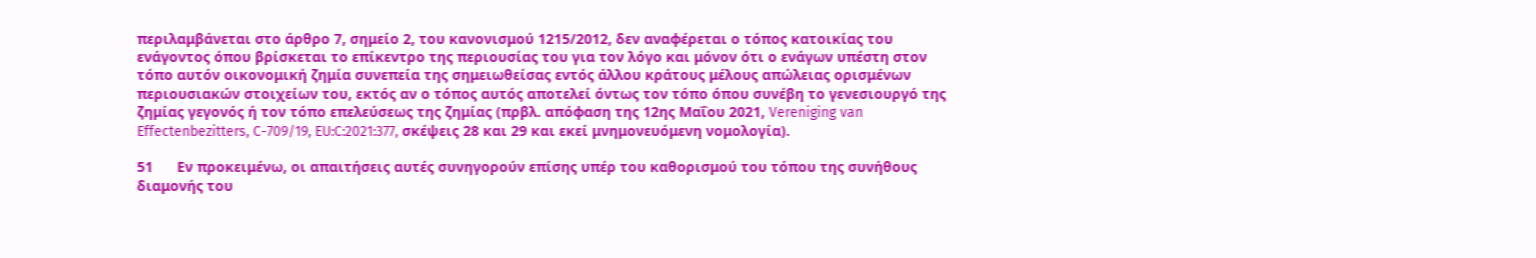περιλαμβάνεται στο άρθρο 7, σημείο 2, του κανονισμού 1215/2012, δεν αναφέρεται ο τόπος κατοικίας του ενάγοντος όπου βρίσκεται το επίκεντρο της περιουσίας του για τον λόγο και μόνον ότι ο ενάγων υπέστη στον τόπο αυτόν οικονομική ζημία συνεπεία της σημειωθείσας εντός άλλου κράτους μέλους απώλειας ορισμένων περιουσιακών στοιχείων του, εκτός αν ο τόπος αυτός αποτελεί όντως τον τόπο όπου συνέβη το γενεσιουργό της ζημίας γεγονός ή τον τόπο επελεύσεως της ζημίας (πρβλ. απόφαση της 12ης Μαΐου 2021, Vereniging van Effectenbezitters, C-709/19, EU:C:2021:377, σκέψεις 28 και 29 και εκεί μνημονευόμενη νομολογία).

51      Εν προκειμένω, οι απαιτήσεις αυτές συνηγορούν επίσης υπέρ του καθορισμού του τόπου της συνήθους διαμονής του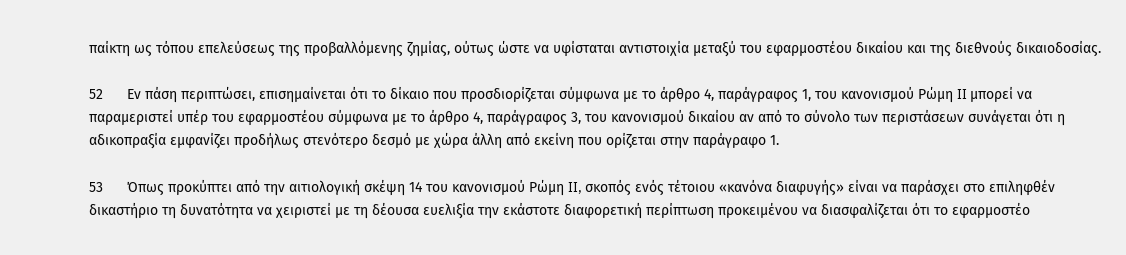παίκτη ως τόπου επελεύσεως της προβαλλόμενης ζημίας, ούτως ώστε να υφίσταται αντιστοιχία μεταξύ του εφαρμοστέου δικαίου και της διεθνούς δικαιοδοσίας.

52      Εν πάση περιπτώσει, επισημαίνεται ότι το δίκαιο που προσδιορίζεται σύμφωνα με το άρθρο 4, παράγραφος 1, του κανονισμού Ρώμη II μπορεί να παραμεριστεί υπέρ του εφαρμοστέου σύμφωνα με το άρθρο 4, παράγραφος 3, του κανονισμού δικαίου αν από το σύνολο των περιστάσεων συνάγεται ότι η αδικοπραξία εμφανίζει προδήλως στενότερο δεσμό με χώρα άλλη από εκείνη που ορίζεται στην παράγραφο 1.

53      Όπως προκύπτει από την αιτιολογική σκέψη 14 του κανονισμού Ρώμη II, σκοπός ενός τέτοιου «κανόνα διαφυγής» είναι να παράσχει στο επιληφθέν δικαστήριο τη δυνατότητα να χειριστεί με τη δέουσα ευελιξία την εκάστοτε διαφορετική περίπτωση προκειμένου να διασφαλίζεται ότι το εφαρμοστέο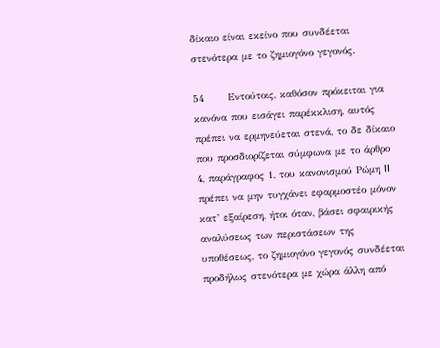δίκαιο είναι εκείνο που συνδέεται στενότερα με το ζημιογόνο γεγονός.

54      Εντούτοις, καθόσον πρόκειται για κανόνα που εισάγει παρέκκλιση, αυτός πρέπει να ερμηνεύεται στενά, το δε δίκαιο που προσδιορίζεται σύμφωνα με το άρθρο 4, παράγραφος 1, του κανονισμού Ρώμη II πρέπει να μην τυγχάνει εφαρμοστέο μόνον κατ’ εξαίρεση, ήτοι όταν, βάσει σφαιρικής αναλύσεως των περιστάσεων της υποθέσεως, το ζημιογόνο γεγονός συνδέεται προδήλως στενότερα με χώρα άλλη από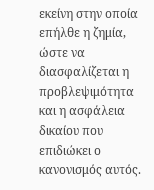εκείνη στην οποία επήλθε η ζημία, ώστε να διασφαλίζεται η προβλεψιμότητα και η ασφάλεια δικαίου που επιδιώκει ο κανονισμός αυτός.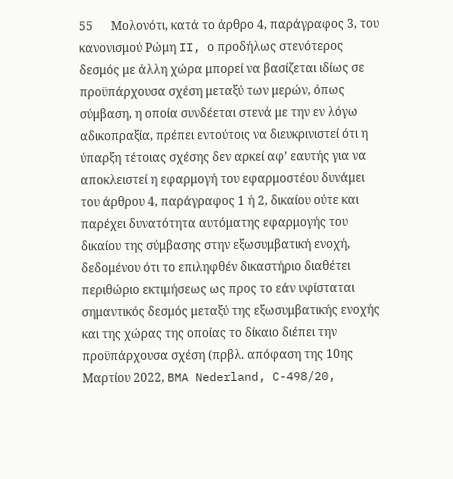55      Μολονότι, κατά το άρθρο 4, παράγραφος 3, του κανονισμού Ρώμη II, ο προδήλως στενότερος δεσμός με άλλη χώρα μπορεί να βασίζεται ιδίως σε προϋπάρχουσα σχέση μεταξύ των μερών, όπως σύμβαση, η οποία συνδέεται στενά με την εν λόγω αδικοπραξία, πρέπει εντούτοις να διευκρινιστεί ότι η ύπαρξη τέτοιας σχέσης δεν αρκεί αφ’ εαυτής για να αποκλειστεί η εφαρμογή του εφαρμοστέου δυνάμει του άρθρου 4, παράγραφος 1 ή 2, δικαίου ούτε και παρέχει δυνατότητα αυτόματης εφαρμογής του δικαίου της σύμβασης στην εξωσυμβατική ενοχή, δεδομένου ότι το επιληφθέν δικαστήριο διαθέτει περιθώριο εκτιμήσεως ως προς το εάν υφίσταται σημαντικός δεσμός μεταξύ της εξωσυμβατικής ενοχής και της χώρας της οποίας το δίκαιο διέπει την προϋπάρχουσα σχέση (πρβλ. απόφαση της 10ης Μαρτίου 2022, BMA Nederland, C-498/20,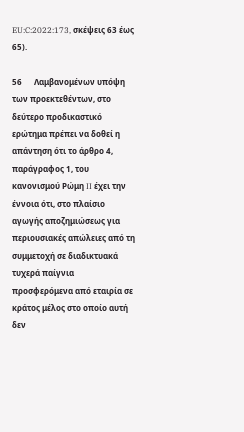EU:C:2022:173, σκέψεις 63 έως 65).

56      Λαμβανομένων υπόψη των προεκτεθέντων, στο δεύτερο προδικαστικό ερώτημα πρέπει να δοθεί η απάντηση ότι το άρθρο 4, παράγραφος 1, του κανονισμού Ρώμη II έχει την έννοια ότι, στο πλαίσιο αγωγής αποζημιώσεως για περιουσιακές απώλειες από τη συμμετοχή σε διαδικτυακά τυχερά παίγνια προσφερόμενα από εταιρία σε κράτος μέλος στο οποίο αυτή δεν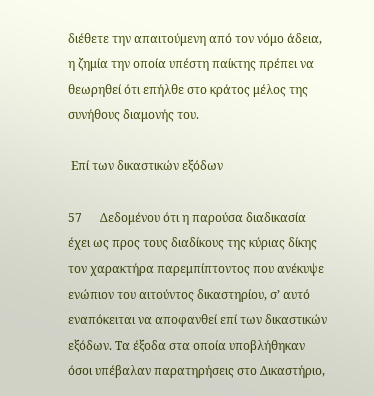διέθετε την απαιτούμενη από τον νόμο άδεια, η ζημία την οποία υπέστη παίκτης πρέπει να θεωρηθεί ότι επήλθε στο κράτος μέλος της συνήθους διαμονής του.

 Επί των δικαστικών εξόδων

57      Δεδομένου ότι η παρούσα διαδικασία έχει ως προς τους διαδίκους της κύριας δίκης τον χαρακτήρα παρεμπίπτοντος που ανέκυψε ενώπιον του αιτούντος δικαστηρίου, σ’ αυτό εναπόκειται να αποφανθεί επί των δικαστικών εξόδων. Τα έξοδα στα οποία υποβλήθηκαν όσοι υπέβαλαν παρατηρήσεις στο Δικαστήριο,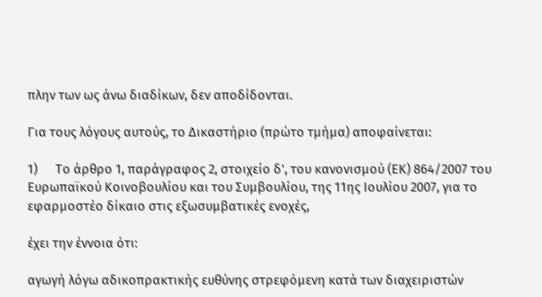πλην των ως άνω διαδίκων, δεν αποδίδονται.

Για τους λόγους αυτούς, το Δικαστήριο (πρώτο τμήμα) αποφαίνεται:

1)      Το άρθρο 1, παράγραφος 2, στοιχείο δ', του κανονισμού (ΕΚ) 864/2007 του Ευρωπαϊκού Κοινοβουλίου και του Συμβουλίου, της 11ης Ιουλίου 2007, για το εφαρμοστέο δίκαιο στις εξωσυμβατικές ενοχές,

έχει την έννοια ότι:

αγωγή λόγω αδικοπρακτικής ευθύνης στρεφόμενη κατά των διαχειριστών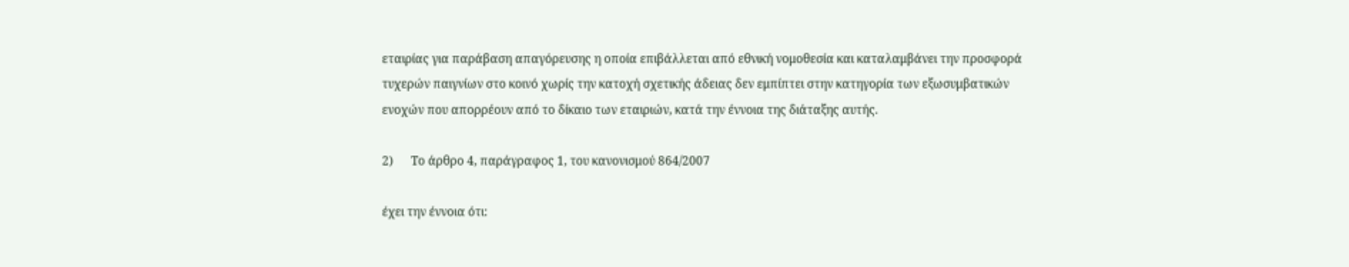εταιρίας για παράβαση απαγόρευσης η οποία επιβάλλεται από εθνική νομοθεσία και καταλαμβάνει την προσφορά τυχερών παιγνίων στο κοινό χωρίς την κατοχή σχετικής άδειας δεν εμπίπτει στην κατηγορία των εξωσυμβατικών ενοχών που απορρέουν από το δίκαιο των εταιριών, κατά την έννοια της διάταξης αυτής.

2)      Το άρθρο 4, παράγραφος 1, του κανονισμού 864/2007

έχει την έννοια ότι: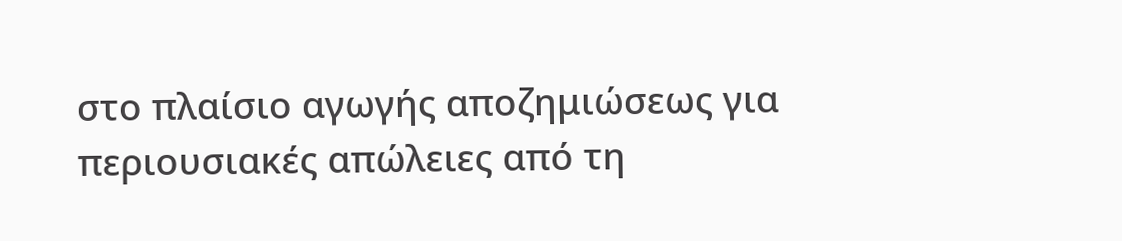στο πλαίσιο αγωγής αποζημιώσεως για περιουσιακές απώλειες από τη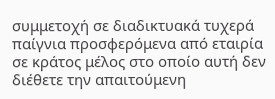συμμετοχή σε διαδικτυακά τυχερά παίγνια προσφερόμενα από εταιρία σε κράτος μέλος στο οποίο αυτή δεν διέθετε την απαιτούμενη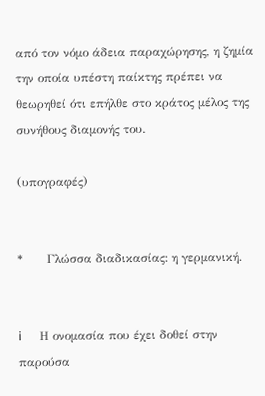από τον νόμο άδεια παραχώρησης, η ζημία την οποία υπέστη παίκτης πρέπει να θεωρηθεί ότι επήλθε στο κράτος μέλος της συνήθους διαμονής του.

(υπογραφές)


*      Γλώσσα διαδικασίας: η γερμανική.


i      Η ονομασία που έχει δοθεί στην παρούσα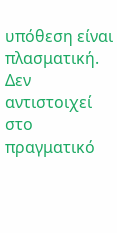υπόθεση είναι πλασματική. Δεν αντιστοιχεί στο πραγματικό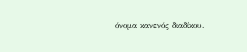όνομα κανενός διαδίκου.